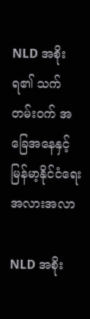NLD အစိုးရ၏ သက်တမ်းဝက် အခြေအနေနှင့် မြန်မာ့နိုင်ငံရေး အလားအလာ

NLD အစိုး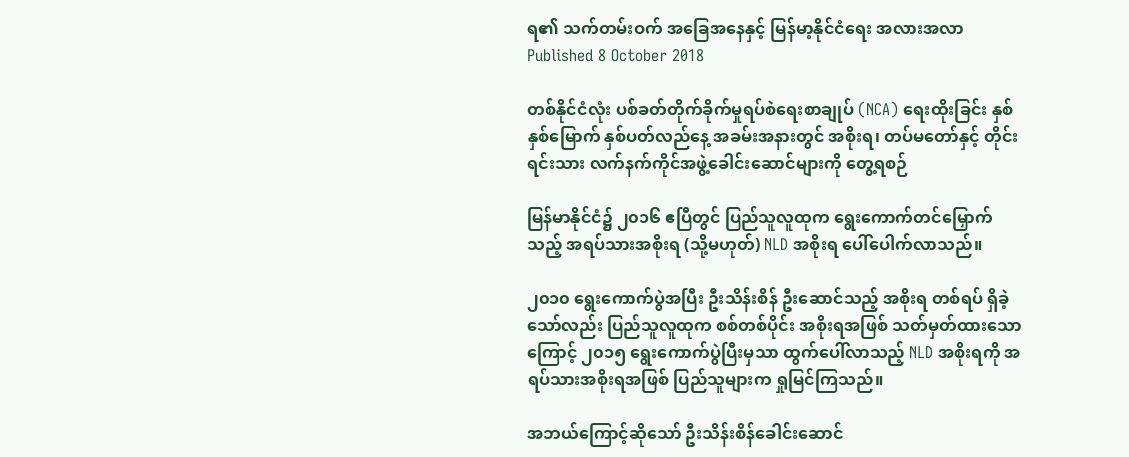ရ၏ သက်တမ်းဝက် အခြေအနေနှင့် မြန်မာ့နိုင်ငံရေး အလားအလာ
Published 8 October 2018

တစ်နိုင်ငံလုံး ပစ်ခတ်တိုက်ခိုက်မှုရပ်စဲရေးစာချုပ် (NCA) ရေးထိုးခြင်း နှစ်နှစ်မြောက် နှစ်ပတ်လည်နေ့ အခမ်းအနားတွင် အစိုးရ၊ တပ်မတော်နှင့် တိုင်းရင်းသား လက်နက်ကိုင်အဖွဲ့ခေါင်းဆောင်များကို တွေ့ရစဉ်

မြန်မာနိုင်ငံ၌ ၂၀၁၆ ဧပြီတွင် ပြည်သူလူထုက ရွေးကောက်တင်မြှောက်သည့် အရပ်သားအစိုးရ (သို့မဟုတ်) NLD အစိုးရ ပေါ်ပေါက်လာသည်။

၂၀၁၀ ရွေးကောက်ပွဲအပြီး ဦးသိန်းစိန် ဦးဆောင်သည့် အစိုးရ တစ်ရပ် ရှိခဲ့သော်လည်း ပြည်သူလူထုက စစ်တစ်ပိုင်း အစိုးရအဖြစ် သတ်မှတ်ထားသောကြောင့် ၂၀၁၅ ရွေးကောက်ပွဲပြီးမှသာ ထွက်ပေါ်လာသည့် NLD အစိုးရကို အရပ်သားအစိုးရအဖြစ် ပြည်သူများက ရှုမြင်ကြသည်။

အဘယ်ကြောင့်ဆိုသော် ဦးသိန်းစိန်ခေါင်းဆောင်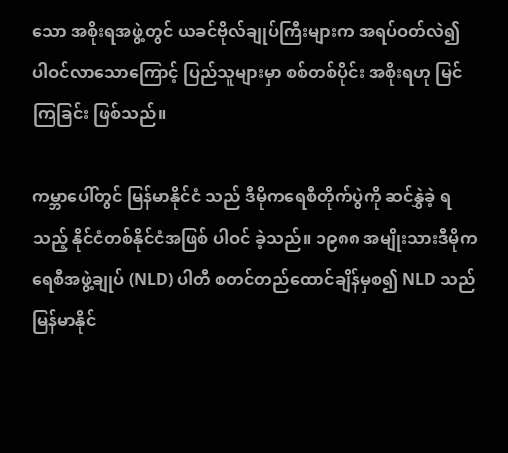သော အစိုးရအဖွဲ့တွင် ယခင်ဗိုလ်ချုပ်ကြီးများက အရပ်ဝတ်လဲ၍ ပါဝင်လာသောကြောင့် ပြည်သူများမှာ စစ်တစ်ပိုင်း အစိုးရဟု မြင်ကြခြင်း ဖြစ်သည်။

ကမ္ဘာပေါ်တွင် မြန်မာနိုင်ငံ သည် ဒီမိုကရေစီတိုက်ပွဲကို ဆင်နွှဲခဲ့ ရသည့် နိုင်ငံတစ်နိုင်ငံအဖြစ် ပါဝင် ခဲ့သည်။ ၁၉၈၈ အမျိုးသားဒီမိုကရေစီအဖွဲ့ချုပ် (NLD) ပါတီ စတင်တည်ထောင်ချိန်မှစ၍ NLD သည် မြန်မာနိုင်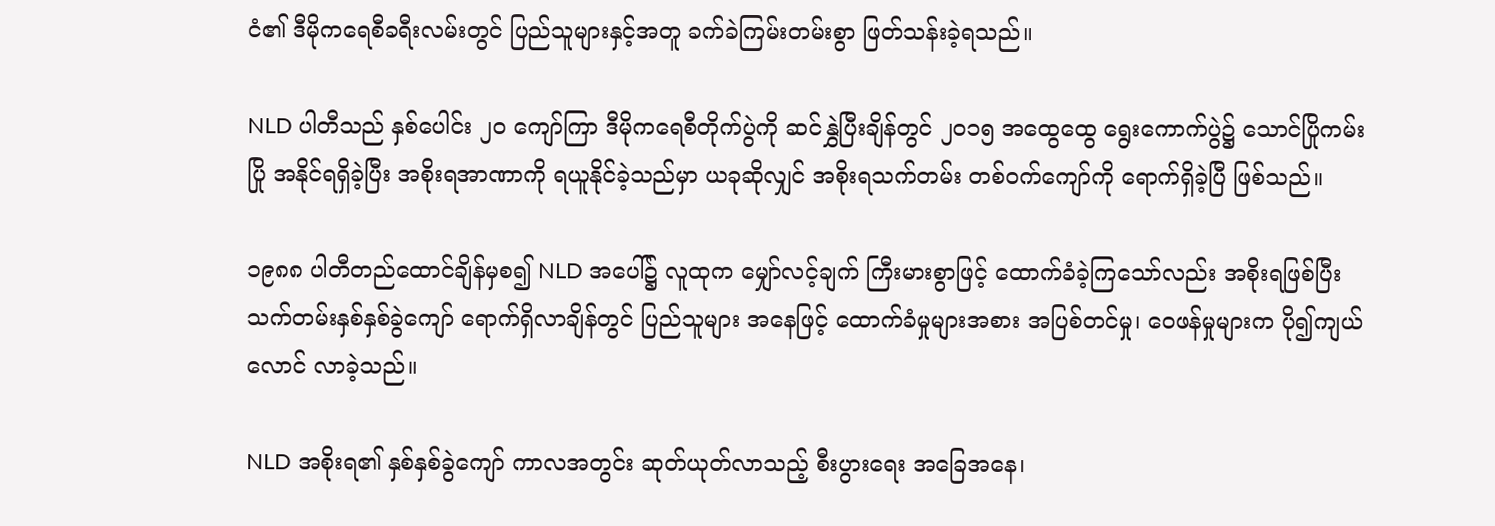ငံ၏ ဒီမိုကရေစီခရီးလမ်းတွင် ပြည်သူများနှင့်အတူ ခက်ခဲကြမ်းတမ်းစွာ ဖြတ်သန်းခဲ့ရသည်။

NLD ပါတီသည် နှစ်ပေါင်း ၂၀ ကျော်ကြာ ဒီမိုကရေစီတိုက်ပွဲကို ဆင်နွှဲပြီးချိန်တွင် ၂၀၁၅ အထွေထွေ ရွေးကောက်ပွဲ၌ သောင်ပြိုကမ်းပြို အနိုင်ရရှိခဲ့ပြီး အစိုးရအာဏာကို ရယူနိုင်ခဲ့သည်မှာ ယခုဆိုလျှင် အစိုးရသက်တမ်း တစ်ဝက်ကျော်ကို ရောက်ရှိခဲ့ပြီ ဖြစ်သည်။

၁၉၈၈ ပါတီတည်ထောင်ချိန်မှစ၍ NLD အပေါ်၌ လူထုက မျှော်လင့်ချက် ကြီးမားစွာဖြင့် ထောက်ခံခဲ့ကြသော်လည်း အစိုးရဖြစ်ပြီး သက်တမ်းနှစ်နှစ်ခွဲကျော် ရောက်ရှိလာချိန်တွင် ပြည်သူများ အနေဖြင့် ထောက်ခံမှုများအစား အပြစ်တင်မှု၊ ဝေဖန်မှုများက ပို၍ကျယ်လောင် လာခဲ့သည်။

NLD အစိုးရ၏ နှစ်နှစ်ခွဲကျော် ကာလအတွင်း ဆုတ်ယုတ်လာသည့် စီးပွားရေး အခြေအနေ၊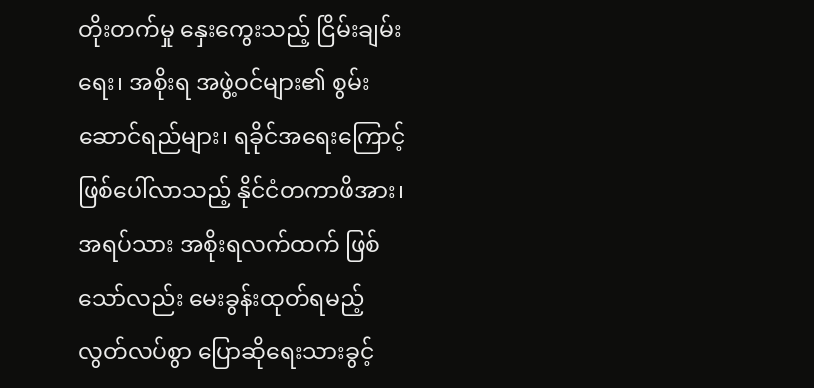တိုးတက်မှု နှေးကွေးသည့် ငြိမ်းချမ်းရေး၊ အစိုးရ အဖွဲ့ဝင်များ၏ စွမ်းဆောင်ရည်များ၊ ရခိုင်အရေးကြောင့် ဖြစ်ပေါ်လာသည့် နိုင်ငံတကာဖိအား၊ အရပ်သား အစိုးရလက်ထက် ဖြစ်သော်လည်း မေးခွန်းထုတ်ရမည့် လွတ်လပ်စွာ ပြောဆိုရေးသားခွင့်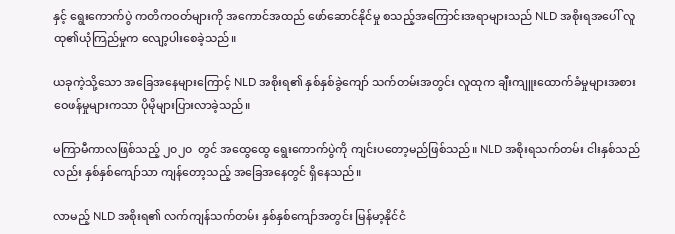နှင့် ရွေးကောက်ပွဲ ကတိကဝတ်များကို အကောင်အထည် ဖော်ဆောင်နိုင်မှု စသည့်အကြောင်းအရာများသည် NLD အစိုးရအပေါ် လူထု၏ယုံကြည်မှုက လျော့ပါးစေခဲ့သည်။

ယခုကဲ့သို့သော အခြေအနေများကြောင့် NLD အစိုးရ၏ နှစ်နှစ်ခွဲကျော် သက်တမ်းအတွင်း လူထုက ချီးကျူးထောက်ခံမှုများအစား ဝေဖန်မှုများကသာ ပိုမိုများပြားလာခဲ့သည်။

မကြာမီကာလဖြစ်သည့် ၂၀၂၀  တွင် အထွေထွေ ရွေးကောက်ပွဲကို ကျင်းပတော့မည်ဖြစ်သည်။ NLD အစိုးရသက်တမ်း ငါးနှစ်သည်လည်း နှစ်နှစ်ကျော်သာ ကျန်တော့သည့် အခြေအနေတွင် ရှိနေသည်။

လာမည့် NLD အစိုးရ၏ လက်ကျန်သက်တမ်း နှစ်နှစ်ကျော်အတွင်း မြန်မာ့နိုင်ငံ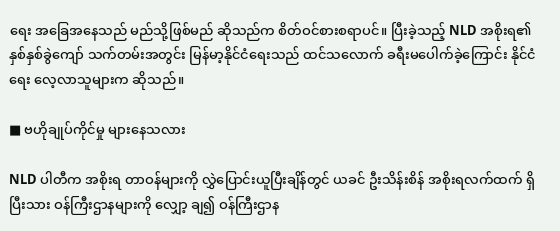ရေး အခြေအနေသည် မည်သို့ဖြစ်မည် ဆိုသည်က စိတ်ဝင်စားစရာပင်။ ပြီးခဲ့သည့် NLD အစိုးရ၏ နှစ်နှစ်ခွဲကျော် သက်တမ်းအတွင်း မြန်မာ့နိုင်ငံရေးသည် ထင်သလောက် ခရီးမပေါက်ခဲ့ကြောင်း နိုင်ငံရေး လေ့လာသူများက ဆိုသည်။

■ ဗဟိုချုပ်ကိုင်မှု များနေသလား

NLD ပါတီက အစိုးရ တာဝန်များကို လွှဲပြောင်းယူပြီးချိန်တွင် ယခင် ဦးသိန်းစိန် အစိုးရလက်ထက် ရှိပြီးသား ဝန်ကြီးဌာနများကို လျှော့ ချ၍ ဝန်ကြီးဌာန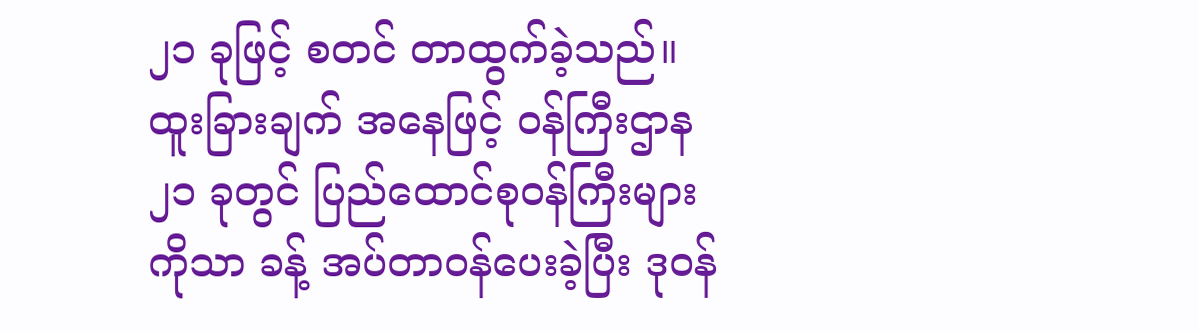၂၁ ခုဖြင့် စတင် တာထွက်ခဲ့သည်။ ထူးခြားချက် အနေဖြင့် ဝန်ကြီးဌာန ၂၁ ခုတွင် ပြည်ထောင်စုဝန်ကြီးများကိုသာ ခန့် အပ်တာဝန်ပေးခဲ့ပြီး ဒုဝန်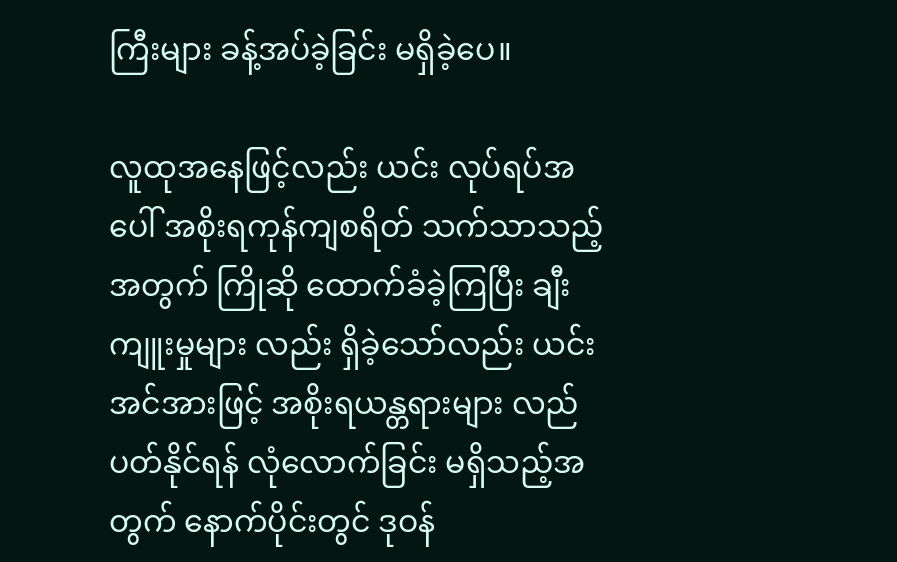ကြီးများ ခန့်အပ်ခဲ့ခြင်း မရှိခဲ့ပေ။

လူထုအနေဖြင့်လည်း ယင်း လုပ်ရပ်အပေါ် အစိုးရကုန်ကျစရိတ် သက်သာသည့်အတွက် ကြိုဆို ထောက်ခံခဲ့ကြပြီး ချီးကျူးမှုများ လည်း ရှိခဲ့သော်လည်း ယင်းအင်အားဖြင့် အစိုးရယန္တရားများ လည်ပတ်နိုင်ရန် လုံလောက်ခြင်း မရှိသည့်အတွက် နောက်ပိုင်းတွင် ဒုဝန်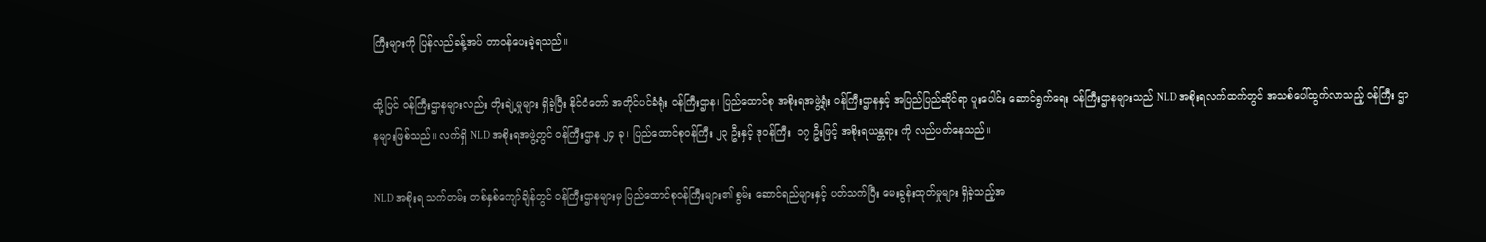ကြီးများကို ပြန်လည်ခန့်အပ် တာဝန်ပေးခဲ့ရသည်။

ထို့ပြင် ဝန်ကြီးဌာနများလည်း တိုးချဲ့မှုများ ရှိခဲ့ပြီး နိုင်ငံတော် အတိုင်ပင်ခံရုံး ဝန်ကြီးဌာန၊ ပြည်ထောင်စု အစိုးရအဖွဲ့ရုံး ဝန်ကြီးဌာနနှင့် အပြည်ပြည်ဆိုင်ရာ ပူးပေါင်း ဆောင်ရွက်ရေး ဝန်ကြီးဌာနများသည် NLD အစိုးရလက်ထက်တွင် အသစ်ပေါ်ထွက်လာသည့် ဝန်ကြီး ဌာနများဖြစ်သည်။ လက်ရှိ NLD အစိုးရအဖွဲ့တွင် ဝန်ကြီးဌာန ၂၄ ခု၊ ပြည်ထောင်စုဝန်ကြီး ၂၃ ဦးနှင့် ဒုဝန်ကြီး  ၁၇ ဦးဖြင့် အစိုးရယန္တရား ကို လည်ပတ်နေသည်။

NLD အစိုးရ သက်တမ်း တစ်နှစ်ကျော်ချိန်တွင် ဝန်ကြီးဌာနများမှ ပြည်ထောင်စုဝန်ကြီးများ၏ စွမ်း ဆောင်ရည်များနှင့် ပတ်သက်ပြီး မေးခွန်းထုတ်မှုများ ရှိခဲ့သည့်အ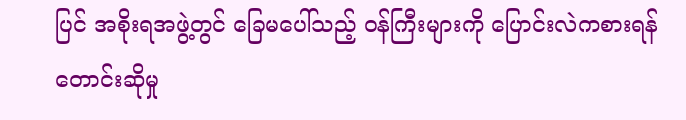ပြင် အစိုးရအဖွဲ့တွင် ခြေမပေါ်သည့် ဝန်ကြီးများကို ပြောင်းလဲကစားရန် တောင်းဆိုမှု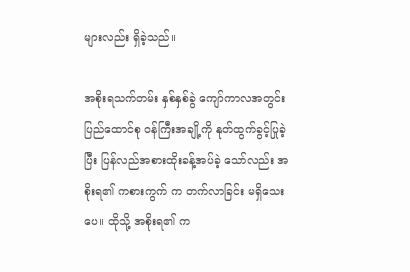များလည်း ရှိခဲ့သည်။

အစိုးရသက်တမ်း နှစ်နှစ်ခွဲ ကျော်ကာလအတွင်း ပြည်ထောင်စု ဝန်ကြီးအချို့ကို နုတ်ထွက်ခွင့်ပြုခဲ့ ပြီး ပြန်လည်အစားထိုးခန့်အပ်ခဲ့ သော်လည်း အစိုးရ၏ ကစားကွက် က တက်လာခြင်း မရှိသေးပေ။ ထိုသို့ အစိုးရ၏ က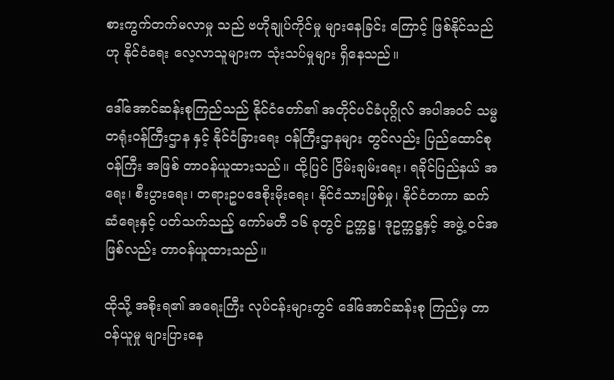စားကွက်တက်မလာမှု သည် ဗဟိုချုပ်ကိုင်မှု များနေခြင်း ကြောင့် ဖြစ်နိုင်သည်ဟု နိုင်ငံရေး လေ့လာသူများက သုံးသပ်မှုများ ရှိနေသည်။

ဒေါ်အောင်ဆန်းစုကြည်သည် နိုင်ငံတော်၏ အတိုင်ပင်ခံပုဂ္ဂိုလ် အပါအဝင် သမ္မတရုံးဝန်ကြီးဌာန နှင့် နိုင်ငံခြားရေး ဝန်ကြီးဌာနများ တွင်လည်း ပြည်ထောင်စုဝန်ကြီး အဖြစ် တာဝန်ယူထားသည်။ ထို့ပြင် ငြိမ်းချမ်းရေး၊ ရခိုင်ပြည်နယ် အရေး၊ စီးပွားရေး၊ တရားဥပဒေစိုးမိုးရေး၊ နိုင်ငံသားဖြစ်မှု၊ နိုင်ငံတကာ ဆက်ဆံရေးနှင့် ပတ်သက်သည့် ကော်မတီ ၁၆ ခုတွင် ဥက္ကဋ္ဌ၊ ဒုဥက္ကဋ္ဌနှင့် အဖွဲ့ ဝင်အဖြစ်လည်း တာဝန်ယူထားသည်။

ထိုသို့ အစိုးရ၏ အရေးကြီး လုပ်ငန်းများတွင် ဒေါ်အောင်ဆန်းစု ကြည်မှ တာဝန်ယူမှု များပြားနေ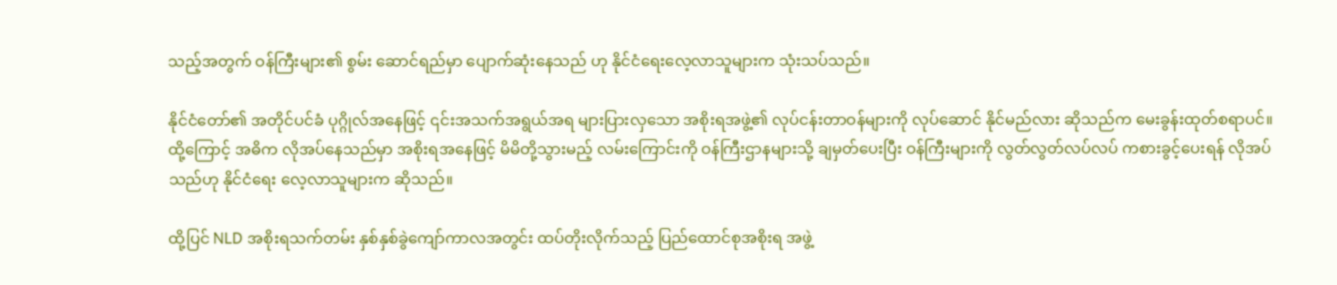သည့်အတွက် ဝန်ကြီးများ၏ စွမ်း ဆောင်ရည်မှာ ပျောက်ဆုံးနေသည် ဟု နိုင်ငံရေးလေ့လာသူများက သုံးသပ်သည်။

နိုင်ငံတော်၏ အတိုင်ပင်ခံ ပုဂ္ဂိုလ်အနေဖြင့် ၎င်းအသက်အရွယ်အရ များပြားလှသော အစိုးရအဖွဲ့၏ လုပ်ငန်းတာဝန်များကို လုပ်ဆောင် နိုင်မည်လား ဆိုသည်က မေးခွန်းထုတ်စရာပင်။ ထို့ကြောင့် အဓိက လိုအပ်နေသည်မှာ အစိုးရအနေဖြင့် မိမိတို့သွားမည့် လမ်းကြောင်းကို ဝန်ကြီးဌာနများသို့ ချမှတ်ပေးပြီး ဝန်ကြီးများကို လွတ်လွတ်လပ်လပ် ကစားခွင့်ပေးရန် လိုအပ်သည်ဟု နိုင်ငံရေး လေ့လာသူများက ဆိုသည်။

ထို့ပြင် NLD အစိုးရသက်တမ်း နှစ်နှစ်ခွဲကျော်ကာလအတွင်း ထပ်တိုးလိုက်သည့် ပြည်ထောင်စုအစိုးရ အဖွဲ့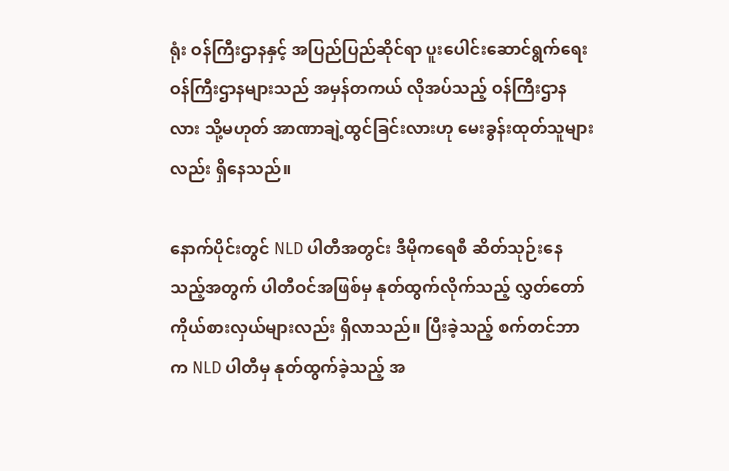ရုံး ဝန်ကြီးဌာနနှင့် အပြည်ပြည်ဆိုင်ရာ ပူးပေါင်းဆောင်ရွက်ရေး ဝန်ကြီးဌာနများသည် အမှန်တကယ် လိုအပ်သည့် ဝန်ကြီးဌာနလား သို့မဟုတ် အာဏာချဲ့ထွင်ခြင်းလားဟု မေးခွန်းထုတ်သူများလည်း ရှိနေသည်။

နောက်ပိုင်းတွင် NLD ပါတီအတွင်း ဒီမိုကရေစီ ဆိတ်သုဉ်းနေသည့်အတွက် ပါတီဝင်အဖြစ်မှ နုတ်ထွက်လိုက်သည့် လွှတ်တော်ကိုယ်စားလှယ်များလည်း ရှိလာသည်။ ပြီးခဲ့သည့် စက်တင်ဘာက NLD ပါတီမှ နုတ်ထွက်ခဲ့သည့် အ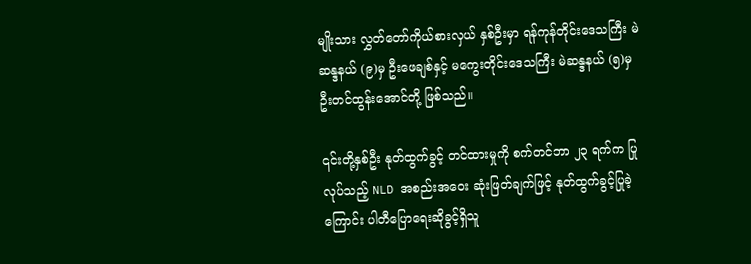မျိုးသား လွှတ်တော်ကိုယ်စားလှယ် နှစ်ဦးမှာ ရန်ကုန်တိုင်းဒေသကြီး မဲဆန္ဒနယ် (၉)မှ ဦးဖေချစ်နှင့် မကွေးတိုင်းဒေသကြီး မဲဆန္ဒနယ် (၅)မှ ဦးတင်ထွန်းအောင်တို့ ဖြစ်သည်။

၎င်းတို့နှစ်ဦး နုတ်ထွက်ခွင့် တင်ထားမှုကို စက်တင်ဘာ ၂၃ ရက်က ပြုလုပ်သည့် NLD အစည်းအဝေး ဆုံးဖြတ်ချက်ဖြင့် နုတ်ထွက်ခွင့်ပြုခဲ့ကြောင်း ပါတီပြောရေးဆိုခွင့်ရှိသူ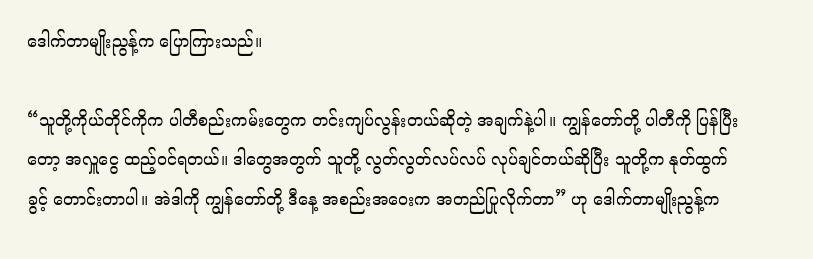ဒေါက်တာမျိုးညွန့်က ပြောကြားသည်။

“သူတို့ကိုယ်တိုင်ကိုက ပါတီစည်းကမ်းတွေက တင်းကျပ်လွန်းတယ်ဆိုတဲ့ အချက်နဲ့ပါ။ ကျွန်တော်တို့ ပါတီကို ပြန်ပြီးတော့ အလှူငွေ ထည့်ဝင်ရတယ်။ ဒါတွေအတွက် သူတို့ လွတ်လွတ်လပ်လပ် လုပ်ချင်တယ်ဆိုပြီး သူတို့က နုတ်ထွက်ခွင့် တောင်းတာပါ။ အဲဒါကို ကျွန်တော်တို့ ဒီနေ့ အစည်းအဝေးက အတည်ပြုလိုက်တာ” ဟု ဒေါက်တာမျိုးညွန့်က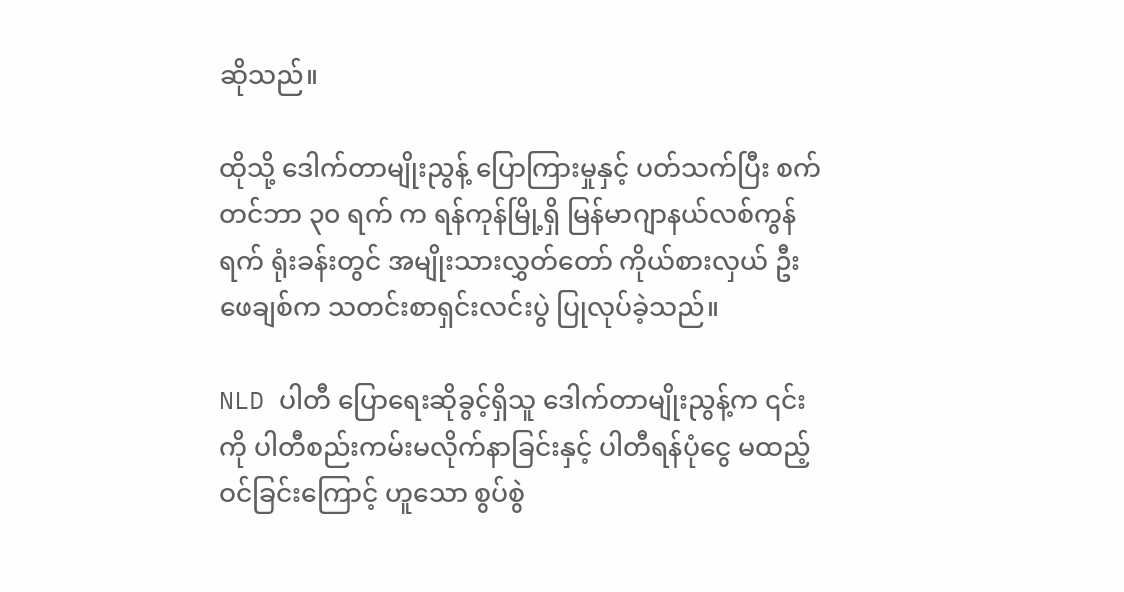ဆိုသည်။

ထိုသို့ ဒေါက်တာမျိုးညွန့် ပြောကြားမှုနှင့် ပတ်သက်ပြီး စက်တင်ဘာ ၃၀ ရက် က ရန်ကုန်မြို့ရှိ မြန်မာဂျာနယ်လစ်ကွန်ရက် ရုံးခန်းတွင် အမျိုးသားလွှတ်တော် ကိုယ်စားလှယ် ဦးဖေချစ်က သတင်းစာရှင်းလင်းပွဲ ပြုလုပ်ခဲ့သည်။

NLD ပါတီ ပြောရေးဆိုခွင့်ရှိသူ ဒေါက်တာမျိုးညွန့်က ၎င်းကို ပါတီစည်းကမ်းမလိုက်နာခြင်းနှင့် ပါတီရန်ပုံငွေ မထည့်ဝင်ခြင်းကြောင့် ဟူသော စွပ်စွဲ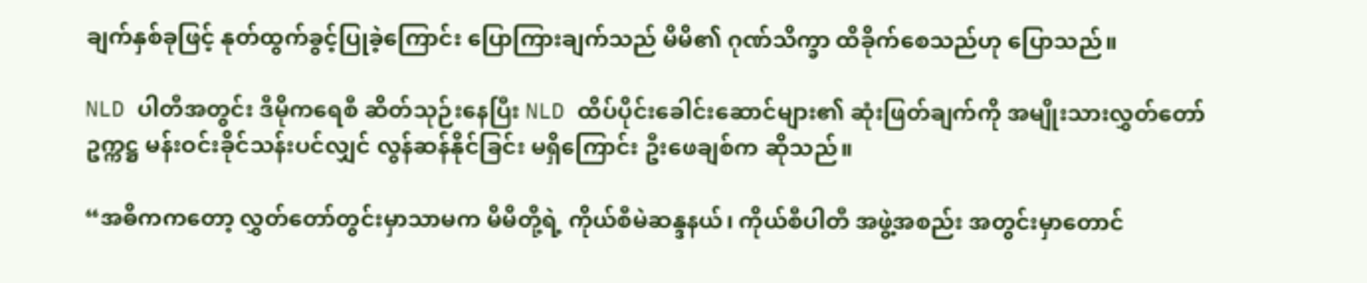ချက်နှစ်ခုဖြင့် နုတ်ထွက်ခွင့်ပြုခဲ့ကြောင်း ပြောကြားချက်သည် မိမိ၏ ဂုဏ်သိက္ခာ ထိခိုက်စေသည်ဟု ပြောသည်။

NLD ပါတီအတွင်း ဒီမိုကရေစီ ဆိတ်သုဉ်းနေပြီး NLD ထိပ်ပိုင်းခေါင်းဆောင်များ၏ ဆုံးဖြတ်ချက်ကို အမျိုးသားလွှတ်တော်ဥက္ကဋ္ဌ မန်းဝင်းခိုင်သန်းပင်လျှင် လွန်ဆန်နိုင်ခြင်း မရှိကြောင်း ဦးဖေချစ်က ဆိုသည်။

“အဓိကကတော့ လွှတ်တော်တွင်းမှာသာမက မိမိတို့ရဲ့ ကိုယ်စီမဲဆန္ဒနယ်၊ ကိုယ်စီပါတီ အဖွဲ့အစည်း အတွင်းမှာတောင်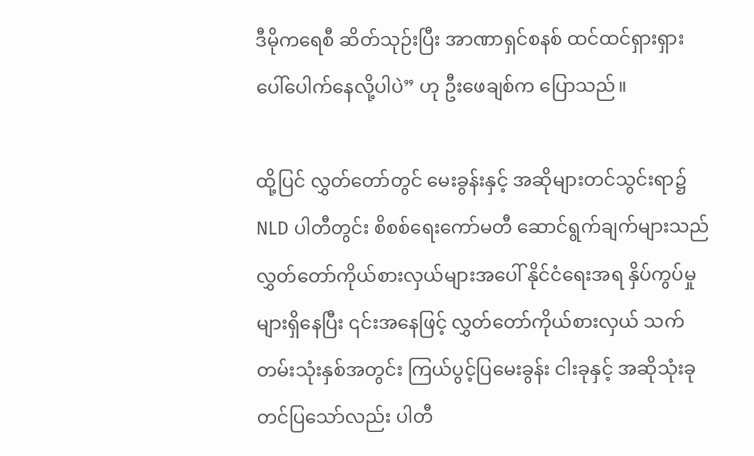ဒီမိုကရေစီ ဆိတ်သုဉ်းပြီး အာဏာရှင်စနစ် ထင်ထင်ရှားရှား ပေါ်ပေါက်နေလို့ပါပဲ” ဟု ဦးဖေချစ်က ပြောသည်။

ထို့ပြင် လွှတ်တော်တွင် မေးခွန်းနှင့် အဆိုများတင်သွင်းရာ၌ NLD ပါတီတွင်း စိစစ်ရေးကော်မတီ ဆောင်ရွက်ချက်များသည် လွှတ်တော်ကိုယ်စားလှယ်များအပေါ် နိုင်ငံရေးအရ နှိပ်ကွပ်မှုများရှိနေပြီး ၎င်းအနေဖြင့် လွှတ်တော်ကိုယ်စားလှယ် သက်တမ်းသုံးနှစ်အတွင်း ကြယ်ပွင့်ပြမေးခွန်း ငါးခုနှင့် အဆိုသုံးခု တင်ပြသော်လည်း ပါတီ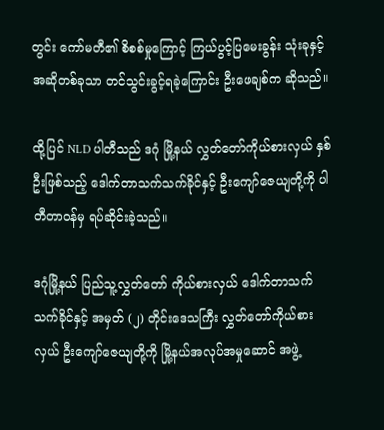တွင်း ကော်မတီ၏ စိစစ်မှုကြောင့် ကြယ်ပွင့်ပြမေးခွန်း သုံးခုနှင့် အဆိုတစ်ခုသာ တင်သွင်းခွင့်ရခဲ့ကြောင်း ဦးဖေချစ်က ဆိုသည်။

ထို့ပြင် NLD ပါတီသည် ဒဂုံ မြို့နယ် လွှတ်တော်ကိုယ်စားလှယ် နှစ်ဦးဖြစ်သည့် ဒေါက်တာသက်သက်ခိုင်နှင့် ဦးကျော်ဇေယျတို့ကို ပါတီတာဝန်မှ ရပ်ဆိုင်းခဲ့သည်။

ဒဂုံမြို့နယ် ပြည်သူ့လွှတ်တော် ကိုယ်စားလှယ် ဒေါက်တာသက် သက်ခိုင်နှင့် အမှတ် (၂) တိုင်းဒေသကြီး လွှတ်တော်ကိုယ်စားလှယ် ဦးကျော်ဇေယျတို့ကို မြို့နယ်အလုပ်အမှုဆောင် အဖွဲ့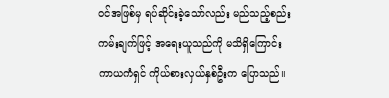ဝင်အဖြစ်မှ ရပ်ဆိုင်းခဲ့သော်လည်း မည်သည့်စည်းကမ်းချက်ဖြင့် အရေးယူသည်ကို မသိရှိကြောင်း ကာယကံရှင် ကိုယ်စားလှယ်နှစ်ဦးက ပြောသည်။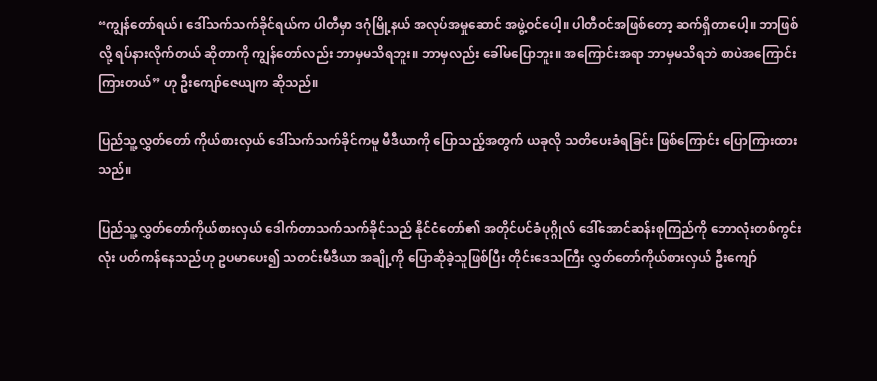“ကျွန်တော်ရယ်၊ ဒေါ်သက်သက်ခိုင်ရယ်က ပါတီမှာ ဒဂုံမြို့နယ် အလုပ်အမှုဆောင် အဖွဲ့ဝင်ပေါ့။ ပါတီဝင်အဖြစ်တော့ ဆက်ရှိတာပေါ့။ ဘာဖြစ်လို့ ရပ်နားလိုက်တယ် ဆိုတာကို ကျွန်တော်လည်း ဘာမှမသိရဘူး။ ဘာမှလည်း ခေါ်မပြောဘူး။ အကြောင်းအရာ ဘာမှမသိရဘဲ စာပဲအကြောင်းကြားတယ်” ဟု ဦးကျော်ဇေယျက ဆိုသည်။

ပြည်သူ့လွှတ်တော် ကိုယ်စားလှယ် ဒေါ်သက်သက်ခိုင်ကမူ မီဒီယာကို ပြောသည့်အတွက် ယခုလို သတိပေးခံရခြင်း ဖြစ်ကြောင်း ပြောကြားထားသည်။

ပြည်သူ့လွှတ်တော်ကိုယ်စားလှယ် ဒေါက်တာသက်သက်ခိုင်သည် နိုင်ငံတော်၏ အတိုင်ပင်ခံပုဂ္ဂိုလ် ဒေါ်အောင်ဆန်းစုကြည်ကို ဘောလုံးတစ်ကွင်းလုံး ပတ်ကန်နေသည်ဟု ဥပမာပေး၍ သတင်းမီဒီယာ အချို့ကို ပြောဆိုခဲ့သူဖြစ်ပြီး တိုင်းဒေသကြီး လွှတ်တော်ကိုယ်စားလှယ် ဦးကျော်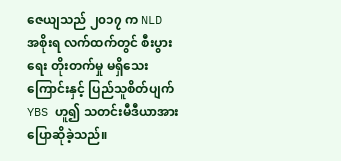ဇေယျသည် ၂၀၁၇ က NLD အစိုးရ လက်ထက်တွင် စီးပွားရေး တိုးတက်မှု မရှိသေးကြောင်းနှင့် ပြည်သူစိတ်ပျက် YBS ဟူ၍ သတင်းမီဒီယာအား ပြောဆိုခဲ့သည်။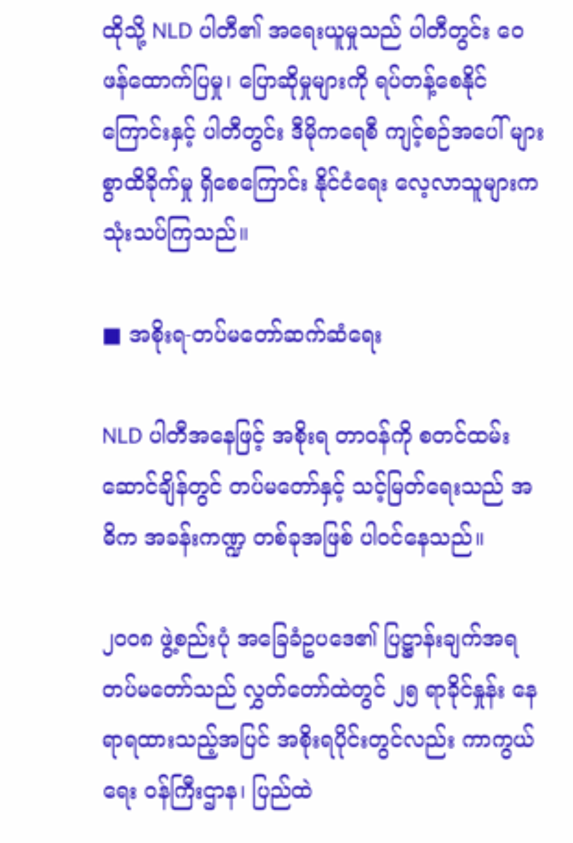ထိုသို့ NLD ပါတီ၏ အရေးယူမှုသည် ပါတီတွင်း ဝေဖန်ထောက်ပြမှု၊ ပြောဆိုမှုများကို ရပ်တန့်စေနိုင်ကြောင်းနှင့် ပါတီတွင်း ဒီမိုကရေစီ ကျင့်စဉ်အပေါ် များစွာထိခိုက်မှု ရှိစေကြောင်း နိုင်ငံရေး လေ့လာသူများက သုံးသပ်ကြသည်။

■ အစိုးရ-တပ်မတော်ဆက်ဆံရေး

NLD ပါတီအနေဖြင့် အစိုးရ တာဝန်ကို စတင်ထမ်းဆောင်ချိန်တွင် တပ်မတော်နှင့် သင့်မြတ်ရေးသည် အဓိက အခန်းကဏ္ဍ တစ်ခုအဖြစ် ပါဝင်နေသည်။

၂၀၀၈ ဖွဲ့စည်းပုံ အခြေခံဥပဒေ၏ ပြဋ္ဌာန်းချက်အရ တပ်မတော်သည် လွှတ်တော်ထဲတွင် ၂၅ ရာခိုင်နှုန်း နေရာရထားသည့်အပြင် အစိုးရပိုင်းတွင်လည်း ကာကွယ်ရေး ဝန်ကြီးဌာန၊ ပြည်ထဲ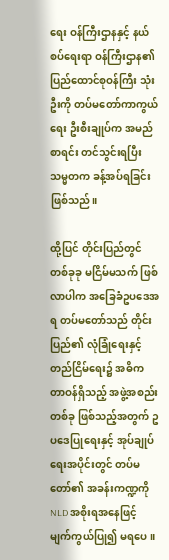ရေး ဝန်ကြီးဌာနနှင့် နယ်စပ်ရေးရာ ဝန်ကြီးဌာန၏ ပြည်ထောင်စုဝန်ကြီး သုံးဦးကို တပ်မတော်ကာကွယ်ရေး ဦးစီးချုပ်က အမည်စာရင်း တင်သွင်းရပြီး သမ္မတက ခန့်အပ်ရခြင်းဖြစ်သည်။

ထို့ပြင် တိုင်းပြည်တွင် တစ်ခုခု မငြိမ်မသက် ဖြစ်လာပါက အခြေခံဥပဒေအရ တပ်မတော်သည် တိုင်းပြည်၏ လုံခြုံရေးနှင့် တည်ငြိမ်ရေး၌ အဓိက တာဝန်ရှိသည့် အဖွဲ့အစည်းတစ်ခု ဖြစ်သည့်အတွက် ဥပဒေပြုရေးနှင့် အုပ်ချုပ်ရေးအပိုင်းတွင် တပ်မတော်၏ အခန်းကဏ္ဍကို NLD အစိုးရအနေဖြင့် မျက်ကွယ်ပြု၍ မရပေ။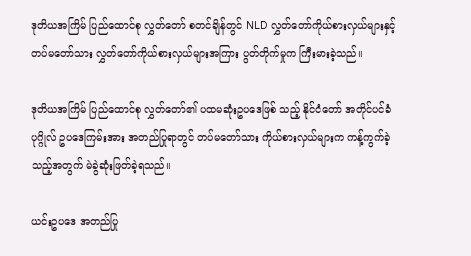ဒုတိယအကြိမ် ပြည်ထောင်စု လွှတ်တော် စတင်ချိန်တွင် NLD လွှတ်တော်ကိုယ်စားလှယ်များနှင့် တပ်မတော်သား လွှတ်တော်ကိုယ်စားလှယ်များအကြား ပွတ်တိုက်မှုက ကြီးမားခဲ့သည်။

ဒုတိယအကြိမ် ပြည်ထောင်စု လွှတ်တော်၏ ပထမဆုံးဥပဒေဖြစ် သည့် နိုင်ငံတော် အတိုင်ပင်ခံပုဂ္ဂိုလ် ဥပဒေကြမ်းအား အတည်ပြုရာတွင် တပ်မတော်သား ကိုယ်စားလှယ်များက ကန့်ကွက်ခဲ့သည့်အတွက် မဲခွဲဆုံးဖြတ်ခဲ့ရသည်။

ယင်းဥပဒေ အတည်ပြု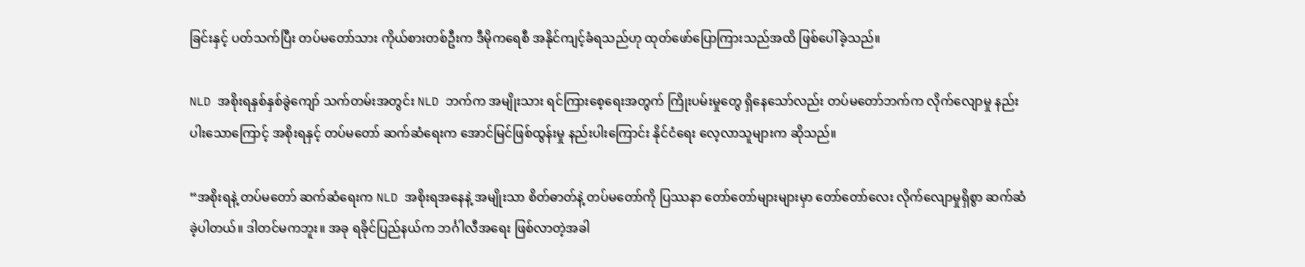ခြင်းနှင့် ပတ်သက်ပြီး တပ်မတော်သား ကိုယ်စားတစ်ဦးက ဒီမိုကရေစီ အနိုင်ကျင့်ခံရသည်ဟု ထုတ်ဖော်ပြောကြားသည်အထိ ဖြစ်ပေါ်ခဲ့သည်။

NLD အစိုးရနှစ်နှစ်ခွဲကျော် သက်တမ်းအတွင်း NLD ဘက်က အမျိုးသား ရင်ကြားစေ့ရေးအတွက် ကြိုးပမ်းမှုတွေ ရှိနေသော်လည်း တပ်မတော်ဘက်က လိုက်လျောမှု နည်းပါးသောကြောင့် အစိုးရနှင့် တပ်မတော် ဆက်ဆံရေးက အောင်မြင်ဖြစ်ထွန်းမှု နည်းပါးကြောင်း နိုင်ငံရေး လေ့လာသူများက ဆိုသည်။

“အစိုးရနဲ့ တပ်မတော် ဆက်ဆံရေးက NLD အစိုးရအနေနဲ့ အမျိုးသာ စိတ်ဓာတ်နဲ့ တပ်မတော်ကို ပြဿနာ တော်တော်များများမှာ တော်တော်လေး လိုက်လျောမှုရှိစွာ ဆက်ဆံခဲ့ပါတယ်။ ဒါတင်မကဘူး။ အခု ရခိုင်ပြည်နယ်က ဘင်္ဂါလီအရေး ဖြစ်လာတဲ့အခါ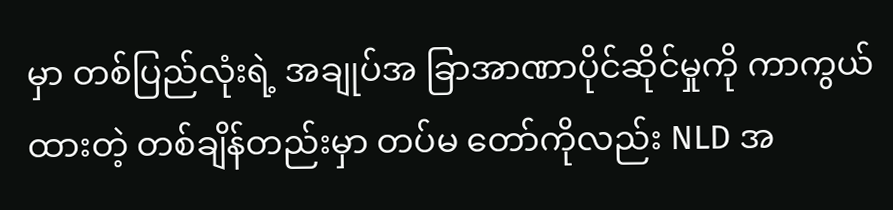မှာ တစ်ပြည်လုံးရဲ့ အချုပ်အ ခြာအာဏာပိုင်ဆိုင်မှုကို ကာကွယ်ထားတဲ့ တစ်ချိန်တည်းမှာ တပ်မ တော်ကိုလည်း NLD အ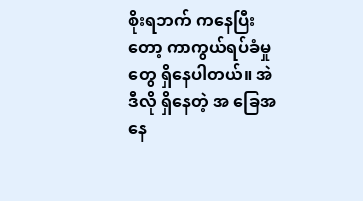စိုးရဘက် ကနေပြီးတော့ ကာကွယ်ရပ်ခံမှုတွေ ရှိနေပါတယ်။ အဲဒီလို ရှိနေတဲ့ အ ခြေအနေ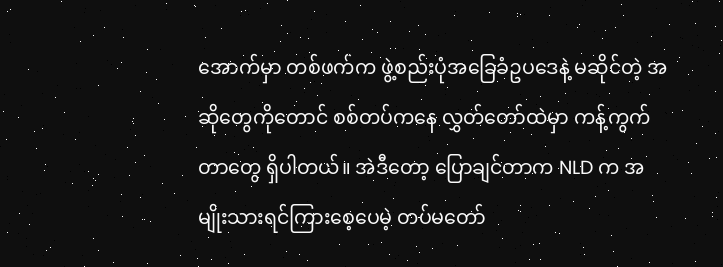အောက်မှာ တစ်ဖက်က ဖွဲ့စည်းပုံအခြေခံဥပဒေနဲ့ မဆိုင်တဲ့ အဆိုတွေကိုတောင် စစ်တပ်ကနေ လွှတ်တော်ထဲမှာ ကန့်ကွက်တာတွေ ရှိပါတယ်။ အဲဒီတော့ ပြောချင်တာက NLD က အမျိုးသားရင်ကြားစေ့ပေမဲ့ တပ်မတော်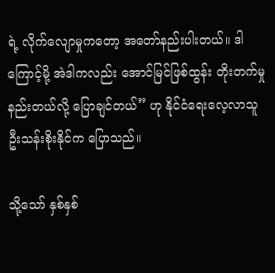ရဲ့ လိုက်လျောမှုကတော့ အတော်နည်းပါးတယ်။ ဒါကြောင့်မို့ အဲဒါကလည်း အောင်မြင်ဖြစ်ထွန်း တိုးတက်မှု နည်းတယ်လို့ ပြောချင်တယ်” ဟု နိုင်ငံရေးလေ့လာသူ ဦးသန်းစိုးနိုင်က ပြောသည်။

သို့သော် နှစ်နှစ်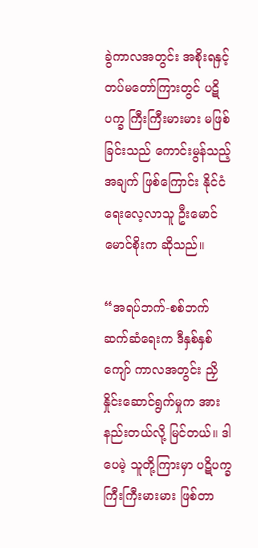ခွဲကာလအတွင်း အစိုးရနှင့် တပ်မတော်ကြားတွင် ပဋိပက္ခ ကြီးကြီးမားမား မဖြစ်ခြင်းသည် ကောင်းမွန်သည့်အချက် ဖြစ်ကြောင်း နိုင်ငံရေးလေ့လာသူ ဦးမောင်မောင်စိုးက ဆိုသည်။

“အရပ်ဘက်-စစ်ဘက် ဆက်ဆံရေးက ဒီနှစ်နှစ်ကျော် ကာလအတွင်း ညှိနှိုင်းဆောင်ရွက်မှုက အားနည်းတယ်လို့ မြင်တယ်။ ဒါပေမဲ့ သူတို့ကြားမှာ ပဋိပက္ခ ကြီးကြီးမားမား ဖြစ်တာ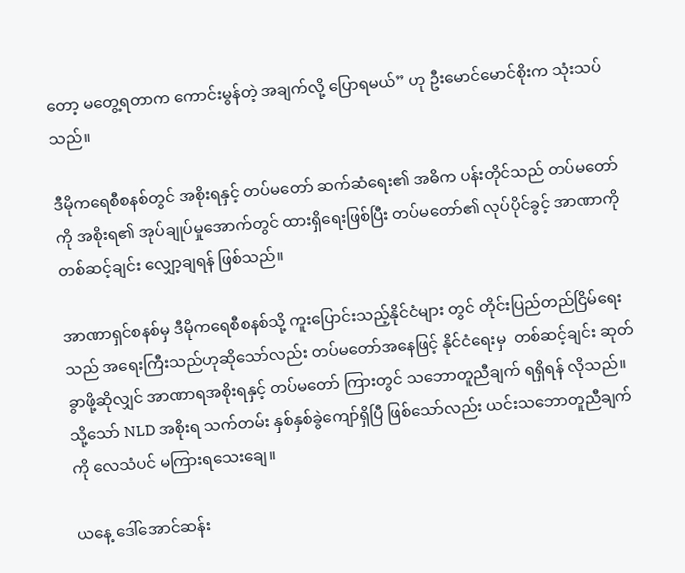တော့ မတွေ့ရတာက ကောင်းမွန်တဲ့ အချက်လို့ ပြောရမယ်” ဟု ဦးမောင်မောင်စိုးက သုံးသပ်သည်။

ဒီမိုကရေစီစနစ်တွင် အစိုးရနှင့် တပ်မတော် ဆက်ဆံရေး၏ အဓိက ပန်းတိုင်သည် တပ်မတော်ကို အစိုးရ၏ အုပ်ချုပ်မှုအောက်တွင် ထားရှိရေးဖြစ်ပြီး တပ်မတော်၏ လုပ်ပိုင်ခွင့် အာဏာကို တစ်ဆင့်ချင်း လျှော့ချရန် ဖြစ်သည်။

အာဏာရှင်စနစ်မှ ဒီမိုကရေစီစနစ်သို့ ကူးပြောင်းသည့်နိုင်ငံများ တွင် တိုင်းပြည်တည်ငြိမ်ရေးသည် အရေးကြီးသည်ဟုဆိုသော်လည်း တပ်မတော်အနေဖြင့် နိုင်ငံရေးမှ  တစ်ဆင့်ချင်း ဆုတ်ခွာဖို့ဆိုလျှင် အာဏာရအစိုးရနှင့် တပ်မတော် ကြားတွင် သဘောတူညီချက် ရရှိရန် လိုသည်။ သို့သော် NLD အစိုးရ သက်တမ်း နှစ်နှစ်ခွဲကျော်ရှိပြီ ဖြစ်သော်လည်း ယင်းသဘောတူညီချက်ကို လေသံပင် မကြားရသေးချေ။

ယနေ့ ဒေါ်အောင်ဆန်း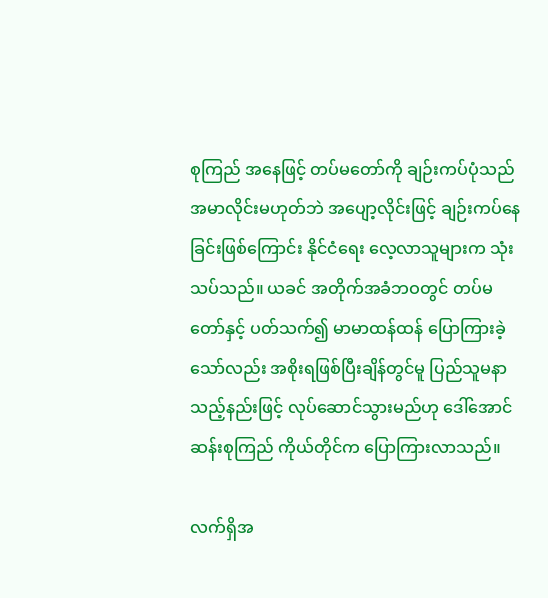စုကြည် အနေဖြင့် တပ်မတော်ကို ချဉ်းကပ်ပုံသည် အမာလိုင်းမဟုတ်ဘဲ အပျော့လိုင်းဖြင့် ချဉ်းကပ်နေခြင်းဖြစ်ကြောင်း နိုင်ငံရေး လေ့လာသူများက သုံးသပ်သည်။ ယခင် အတိုက်အခံဘဝတွင် တပ်မတော်နှင့် ပတ်သက်၍ မာမာထန်ထန် ပြောကြားခဲ့သော်လည်း အစိုးရဖြစ်ပြီးချိန်တွင်မူ ပြည်သူမနာသည့်နည်းဖြင့် လုပ်ဆောင်သွားမည်ဟု ဒေါ်အောင်ဆန်းစုကြည် ကိုယ်တိုင်က ပြောကြားလာသည်။

လက်ရှိအ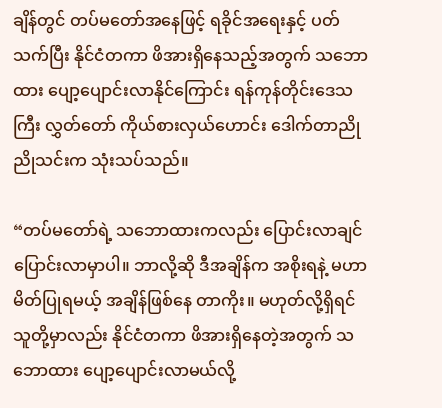ချိန်တွင် တပ်မတော်အနေဖြင့် ရခိုင်အရေးနှင့် ပတ်သက်ပြီး နိုင်ငံတကာ ဖိအားရှိနေသည့်အတွက် သဘောထား ပျော့ပျောင်းလာနိုင်ကြောင်း ရန်ကုန်တိုင်းဒေသကြီး လွှတ်တော် ကိုယ်စားလှယ်ဟောင်း ဒေါက်တာညိုညိုသင်းက သုံးသပ်သည်။

“တပ်မတော်ရဲ့ သဘောထားကလည်း ပြောင်းလာချင် ပြောင်းလာမှာပါ။ ဘာလို့ဆို ဒီအချိန်က အစိုးရနဲ့ မဟာမိတ်ပြုရမယ့် အချိန်ဖြစ်နေ တာကိုး။ မဟုတ်လို့ရှိရင် သူတို့မှာလည်း နိုင်ငံတကာ ဖိအားရှိနေတဲ့အတွက် သဘောထား ပျော့ပျောင်းလာမယ်လို့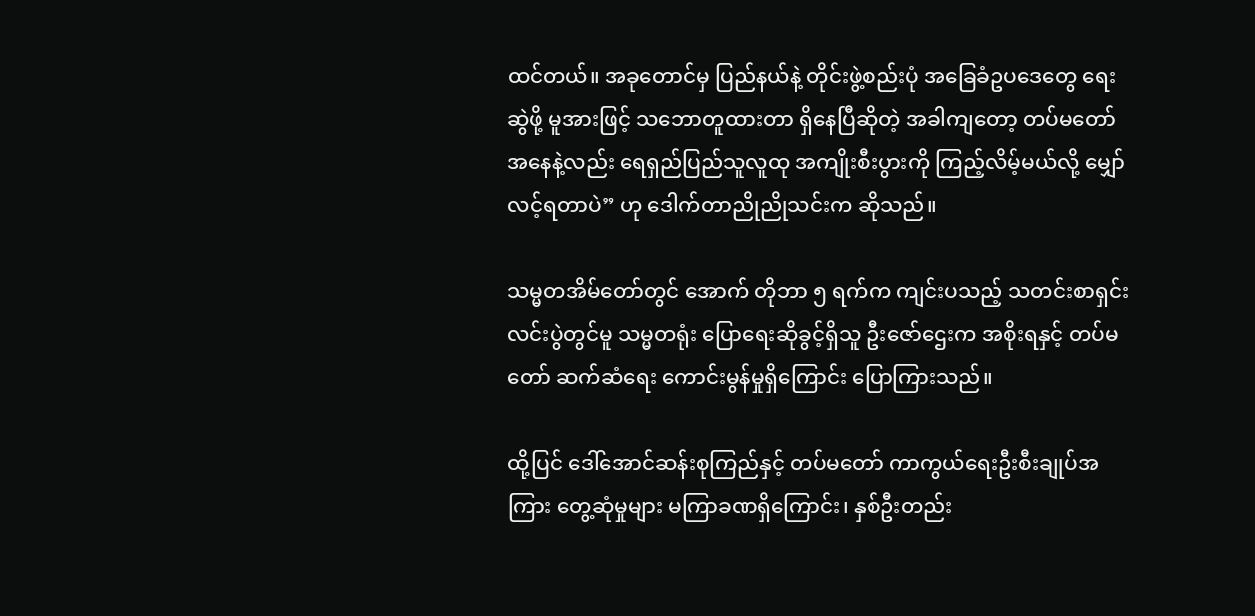ထင်တယ်။ အခုတောင်မှ ပြည်နယ်နဲ့ တိုင်းဖွဲ့စည်းပုံ အခြေခံဥပဒေတွေ ရေးဆွဲဖို့ မူအားဖြင့် သဘောတူထားတာ ရှိနေပြီဆိုတဲ့ အခါကျတော့ တပ်မတော်အနေနဲ့လည်း ရေရှည်ပြည်သူလူထု အကျိုးစီးပွားကို ကြည့်လိမ့်မယ်လို့ မျှော်လင့်ရတာပဲ” ဟု ဒေါက်တာညိုညိုသင်းက ဆိုသည်။

သမ္မတအိမ်တော်တွင် အောက် တိုဘာ ၅ ရက်က ကျင်းပသည့် သတင်းစာရှင်းလင်းပွဲတွင်မူ သမ္မတရုံး ပြောရေးဆိုခွင့်ရှိသူ ဦးဇော်ဌေးက အစိုးရနှင့် တပ်မတော် ဆက်ဆံရေး ကောင်းမွန်မှုရှိကြောင်း ပြောကြားသည်။

ထို့ပြင် ဒေါ်အောင်ဆန်းစုကြည်နှင့် တပ်မတော် ကာကွယ်ရေးဦးစီးချုပ်အကြား တွေ့ဆုံမှုများ မကြာခဏရှိကြောင်း၊ နှစ်ဦးတည်း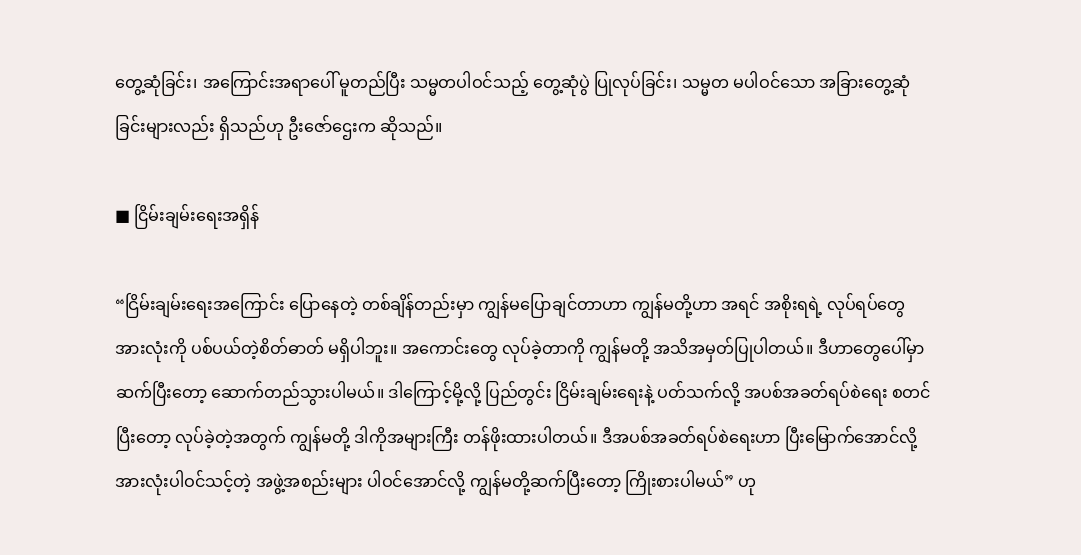တွေ့ဆုံခြင်း၊ အကြောင်းအရာပေါ် မူတည်ပြီး သမ္မတပါဝင်သည့် တွေ့ဆုံပွဲ ပြုလုပ်ခြင်း၊ သမ္မတ မပါဝင်သော အခြားတွေ့ဆုံခြင်းများလည်း ရှိသည်ဟု ဦးဇော်ဌေးက ဆိုသည်။

■ ငြိမ်းချမ်းရေးအရှိန်

“ငြိမ်းချမ်းရေးအကြောင်း ပြောနေတဲ့ တစ်ချိန်တည်းမှာ ကျွန်မပြောချင်တာဟာ ကျွန်မတို့ဟာ အရင် အစိုးရရဲ့ လုပ်ရပ်တွေအားလုံးကို ပစ်ပယ်တဲ့စိတ်ဓာတ် မရှိပါဘူး။ အကောင်းတွေ လုပ်ခဲ့တာကို ကျွန်မတို့ အသိအမှတ်ပြုပါတယ်။ ဒီဟာတွေပေါ်မှာ ဆက်ပြီးတော့ ဆောက်တည်သွားပါမယ်။ ဒါကြောင့်မို့လို့ ပြည်တွင်း ငြိမ်းချမ်းရေးနဲ့ ပတ်သက်လို့ အပစ်အခတ်ရပ်စဲရေး စတင်ပြီးတော့ လုပ်ခဲ့တဲ့အတွက် ကျွန်မတို့ ဒါကိုအများကြီး တန်ဖိုးထားပါတယ်။ ဒီအပစ်အခတ်ရပ်စဲရေးဟာ ပြီးမြောက်အောင်လို့ အားလုံးပါဝင်သင့်တဲ့ အဖွဲ့အစည်းများ ပါဝင်အောင်လို့ ကျွန်မတို့ဆက်ပြီးတော့ ကြိုးစားပါမယ်” ဟု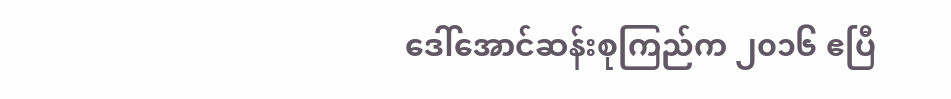ဒေါ်အောင်ဆန်းစုကြည်က ၂၀၁၆ ဧပြီ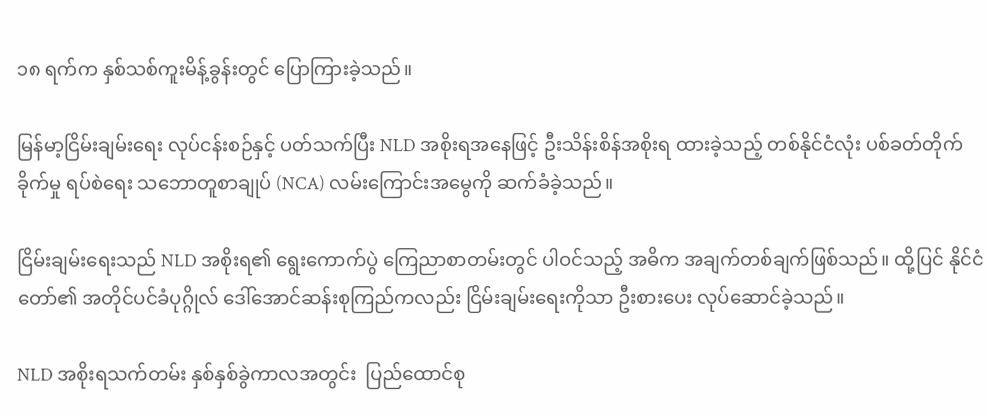၁၈ ရက်က နှစ်သစ်ကူးမိန့်ခွန်းတွင် ပြောကြားခဲ့သည်။

မြန်မာ့ငြိမ်းချမ်းရေး လုပ်ငန်းစဉ်နှင့် ပတ်သက်ပြီး NLD အစိုးရအနေဖြင့် ဦးသိန်းစိန်အစိုးရ ထားခဲ့သည့် တစ်နိုင်ငံလုံး ပစ်ခတ်တိုက်ခိုက်မှု ရပ်စဲရေး သဘောတူစာချုပ် (NCA) လမ်းကြောင်းအမွေကို ဆက်ခံခဲ့သည်။

ငြိမ်းချမ်းရေးသည် NLD အစိုးရ၏ ရွေးကောက်ပွဲ ကြေညာစာတမ်းတွင် ပါဝင်သည့် အဓိက အချက်တစ်ချက်ဖြစ်သည်။ ထို့ပြင် နိုင်ငံတော်၏ အတိုင်ပင်ခံပုဂ္ဂိုလ် ဒေါ်အောင်ဆန်းစုကြည်ကလည်း ငြိမ်းချမ်းရေးကိုသာ ဦးစားပေး လုပ်ဆောင်ခဲ့သည်။

NLD အစိုးရသက်တမ်း နှစ်နှစ်ခွဲကာလအတွင်း  ပြည်ထောင်စု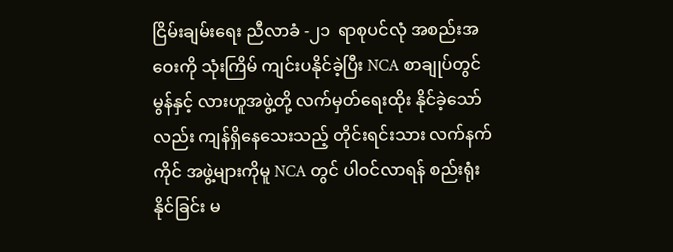ငြိမ်းချမ်းရေး ညီလာခံ -၂၁  ရာစုပင်လုံ အစည်းအဝေးကို သုံးကြိမ် ကျင်းပနိုင်ခဲ့ပြီး NCA စာချုပ်တွင် မွန်နှင့် လားဟူအဖွဲ့တို့ လက်မှတ်ရေးထိုး နိုင်ခဲ့သော်လည်း ကျန်ရှိနေသေးသည့် တိုင်းရင်းသား လက်နက်ကိုင် အဖွဲ့များကိုမူ NCA တွင် ပါဝင်လာရန် စည်းရုံးနိုင်ခြင်း မ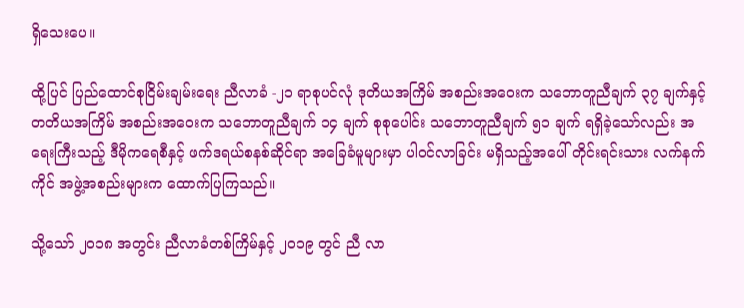ရှိသေးပေ။

ထို့ပြင် ပြည်ထောင်စုငြိမ်းချမ်းရေး ညီလာခံ -၂၁ ရာစုပင်လုံ ဒုတိယအကြိမ် အစည်းအဝေးက သဘောတူညီချက် ၃၇ ချက်နှင့် တတိယအကြိမ် အစည်းအဝေးက သဘောတူညီချက် ၁၄ ချက် စုစုပေါင်း သဘောတူညီချက် ၅၁ ချက် ရရှိခဲ့သော်လည်း အရေးကြီးသည့် ဒီမိုကရေစီနှင့် ဖက်ဒရယ်စနစ်ဆိုင်ရာ အခြေခံမူများမှာ ပါဝင်လာခြင်း မရှိသည့်အပေါ် တိုင်းရင်းသား လက်နက်ကိုင် အဖွဲ့အစည်းများက ထောက်ပြကြသည်။

သို့သော် ၂၀၁၈ အတွင်း ညီလာခံတစ်ကြိမ်နှင့် ၂၀၁၉ တွင် ညီ လာ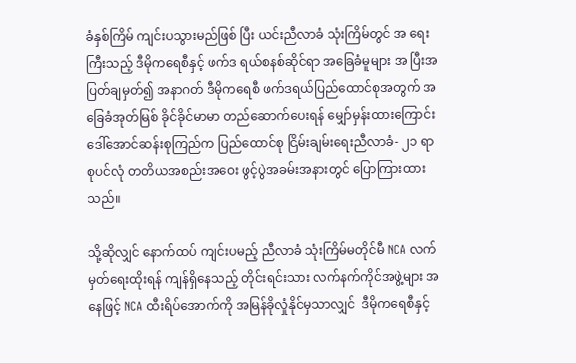ခံနှစ်ကြိမ် ကျင်းပသွားမည်ဖြစ် ပြီး ယင်းညီလာခံ သုံးကြိမ်တွင် အ ရေးကြီးသည့် ဒီမိုကရေစီနှင့် ဖက်ဒ ရယ်စနစ်ဆိုင်ရာ အခြေခံမူများ အ ပြီးအပြတ်ချမှတ်၍ အနာဂတ် ဒီမိုကရေစီ ဖက်ဒရယ်ပြည်ထောင်စုအတွက် အခြေခံအုတ်မြစ် ခိုင်ခိုင်မာမာ တည်ဆောက်ပေးရန် မျှော်မှန်းထားကြောင်း ဒေါ်အောင်ဆန်းစုကြည်က ပြည်ထောင်စု ငြိမ်းချမ်းရေးညီလာခံ- ၂၁ ရာစုပင်လုံ တတိယအစည်းအဝေး ဖွင့်ပွဲအခမ်းအနားတွင် ပြောကြားထားသည်။

သို့ဆိုလျှင် နောက်ထပ် ကျင်းပမည့် ညီလာခံ သုံးကြိမ်မတိုင်မီ NCA လက်မှတ်ရေးထိုးရန် ကျန်ရှိနေသည့် တိုင်းရင်းသား လက်နက်ကိုင်အဖွဲ့များ အနေဖြင့် NCA ထီးရိပ်အောက်ကို အမြန်ခိုလှုံနိုင်မှသာလျှင်  ဒီမိုကရေစီနှင့်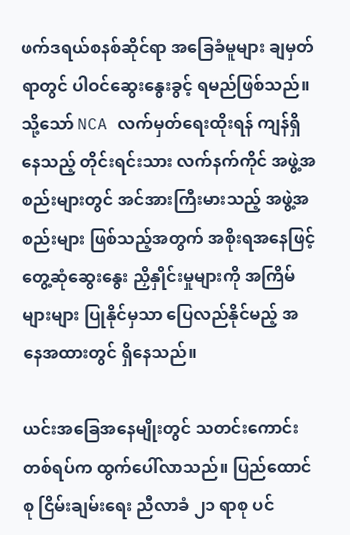ဖက်ဒရယ်စနစ်ဆိုင်ရာ အခြေခံမူများ ချမှတ်ရာတွင် ပါဝင်ဆွေးနွေးခွင့် ရမည်ဖြစ်သည်။ သို့သော် NCA လက်မှတ်ရေးထိုးရန် ကျန်ရှိနေသည့် တိုင်းရင်းသား လက်နက်ကိုင် အဖွဲ့အစည်းများတွင် အင်အားကြီးမားသည့် အဖွဲ့အစည်းများ ဖြစ်သည့်အတွက် အစိုးရအနေဖြင့် တွေ့ဆုံဆွေးနွေး ညှိနှိုင်းမှုများကို အကြိမ်များများ ပြုနိုင်မှသာ ပြေလည်နိုင်မည့် အနေအထားတွင် ရှိနေသည်။

ယင်းအခြေအနေမျိုးတွင် သတင်းကောင်းတစ်ရပ်က ထွက်ပေါ်လာသည်။ ပြည်ထောင်စု ငြိမ်းချမ်းရေး ညီလာခံ ၂၁ ရာစု ပင်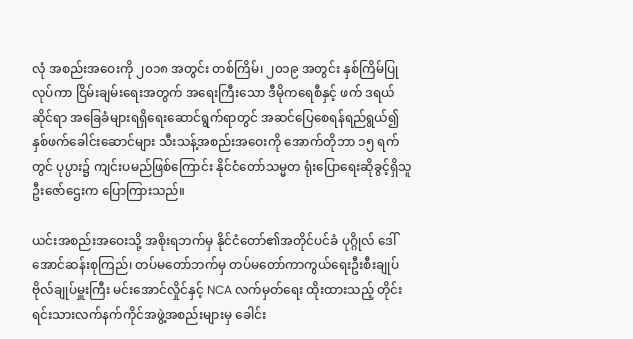လုံ အစည်းအဝေးကို ၂၀၁၈ အတွင်း တစ်ကြိမ်၊ ၂၀၁၉ အတွင်း နှစ်ကြိမ်ပြုလုပ်ကာ ငြိမ်းချမ်းရေးအတွက် အရေးကြီးသော ဒီမိုကရေစီနှင့် ဖက် ဒရယ်ဆိုင်ရာ အခြေခံများရရှိရေးဆောင်ရွက်ရာတွင် အဆင်ပြေစေရန်ရည်ရွယ်၍ နှစ်ဖက်ခေါင်းဆောင်များ သီးသန့်အစည်းအဝေးကို အောက်တိုဘာ ၁၅ ရက်တွင် ပုပ္ပား၌ ကျင်းပမည်ဖြစ်ကြောင်း နိုင်ငံတော်သမ္မတ ရုံးပြောရေးဆိုခွင့်ရှိသူ ဦးဇော်ဌေးက ပြောကြားသည်။

ယင်းအစည်းအဝေးသို့ အစိုးရဘက်မှ နိုင်ငံတော်၏အတိုင်ပင်ခံ ပုဂ္ဂိုလ် ဒေါ်အောင်ဆန်းစုကြည်၊ တပ်မတော်ဘက်မှ တပ်မတော်ကာကွယ်ရေးဦးစီးချုပ်ဗိုလ်ချုပ်မှူးကြီး မင်းအောင်လှိုင်နှင့် NCA လက်မှတ်ရေး ထိုးထားသည့် တိုင်းရင်းသားလက်နက်ကိုင်အဖွဲ့အစည်းများမှ ခေါင်း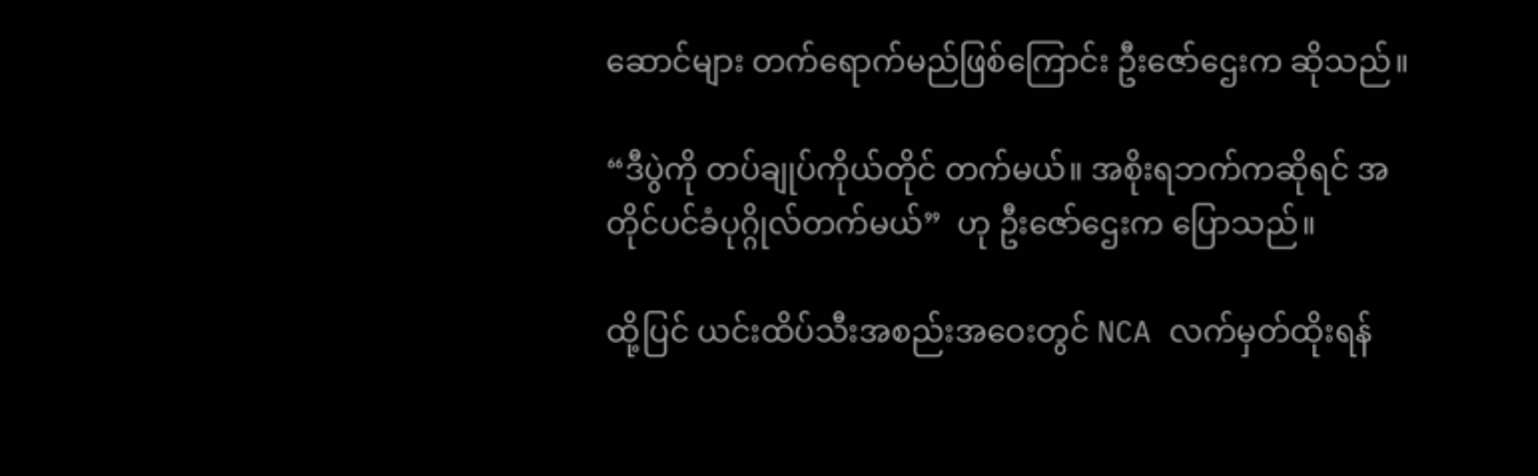ဆောင်များ တက်ရောက်မည်ဖြစ်ကြောင်း ဦးဇော်ဌေးက ဆိုသည်။

“ဒီပွဲကို တပ်ချုပ်ကိုယ်တိုင် တက်မယ်။ အစိုးရဘက်ကဆိုရင် အတိုင်ပင်ခံပုဂ္ဂိုလ်တက်မယ်”  ဟု ဦးဇော်ဌေးက ပြောသည်။

ထို့ပြင် ယင်းထိပ်သီးအစည်းအဝေးတွင် NCA လက်မှတ်ထိုးရန်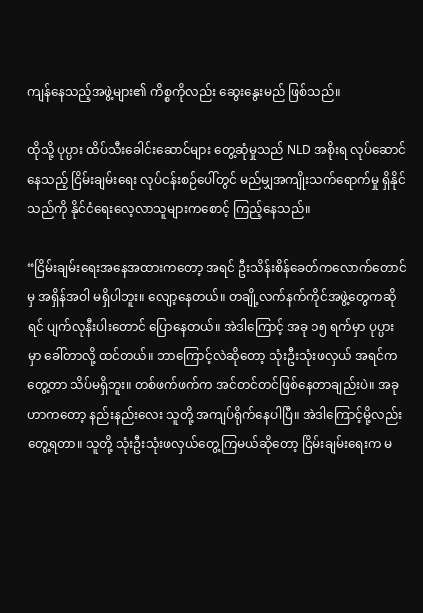ကျန်နေသည့်အဖွဲ့များ၏ ကိစ္စကိုလည်း ဆွေးနွေးမည် ဖြစ်သည်။

ထိုသို့ ပုပ္ပား ထိပ်သီးခေါင်းဆောင်များ တွေ့ဆုံမှုသည် NLD အစိုးရ လုပ်ဆောင်နေသည့် ငြိမ်းချမ်းရေး လုပ်ငန်းစဉ်ပေါ်တွင် မည်မျှအကျိုးသက်ရောက်မှု ရှိနိုင်သည်ကို နိုင်ငံရေးလေ့လာသူများကစောင့် ကြည့်နေသည်။

“ငြိမ်းချမ်းရေးအနေအထားကတော့ အရင် ဦးသိန်းစိန်ခေတ်ကလောက်တောင်မှ အရှိန်အဝါ မရှိပါဘူး။ လျော့နေတယ်။ တချို့လက်နက်ကိုင်အဖွဲ့တွေကဆိုရင် ပျက်လုနီးပါးတောင် ပြောနေတယ်။ အဲဒါကြောင့် အခု ၁၅ ရက်မှာ ပုပ္ပားမှာ ခေါ်တာလို့ ထင်တယ်။ ဘာကြောင့်လဲဆိုတော့ သုံးဦးသုံးဖလှယ် အရင်က တွေ့တာ သိပ်မရှိဘူး။ တစ်ဖက်ဖက်က အင်တင်တင်ဖြစ်နေတာချည်းပဲ။ အခုဟာကတော့ နည်းနည်းလေး သူတို့ အကျပ်ရိုက်နေပါပြီ။ အဲဒါကြောင့်မို့လည်း တွေ့ရတာ။ သူတို့ သုံးဦးသုံးဖလှယ်တွေ့ကြမယ်ဆိုတော့ ငြိမ်းချမ်းရေးက မ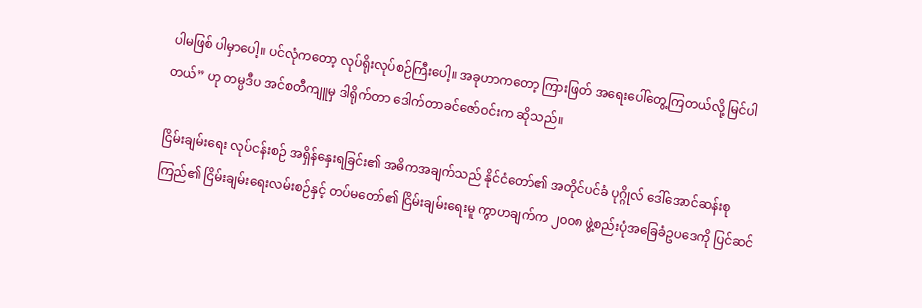ပါမဖြစ် ပါမှာပေါ့။ ပင်လုံကတော့ လုပ်ရိုးလုပ်စဉ်ကြီးပေါ့။ အခုဟာကတော့ ကြားဖြတ် အရေးပေါ်တွေ့ကြတယ်လို့ မြင်ပါတယ်” ဟု တမ္ပဒီပ အင်စတီကျူမှ ဒါရိုက်တာ ဒေါက်တာခင်ဇော်ဝင်းက ဆိုသည်။

ငြိမ်းချမ်းရေး လုပ်ငန်းစဉ် အရှိန်နှေးရခြင်း၏ အဓိကအချက်သည် နိုင်ငံတော်၏ အတိုင်ပင်ခံ ပုဂ္ဂိုလ် ဒေါ်အောင်ဆန်းစုကြည်၏ ငြိမ်းချမ်းရေးလမ်းစဉ်နှင့် တပ်မတော်၏ ငြိမ်းချမ်းရေးမူ ကွာဟချက်က ၂၀၀၈ ဖွဲ့စည်းပုံအခြေခံဥပဒေကို ပြင်ဆင်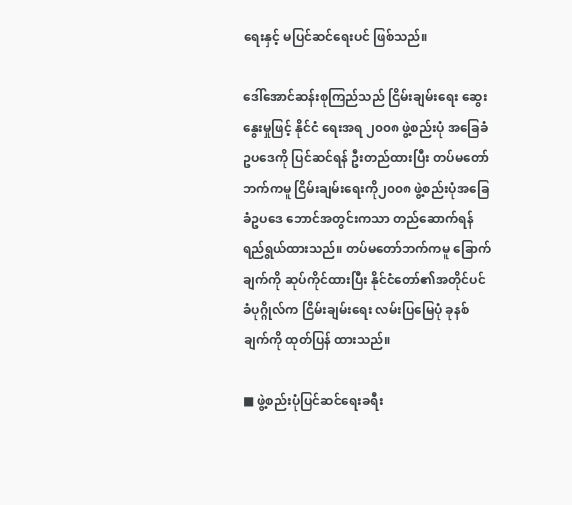ရေးနှင့် မပြင်ဆင်ရေးပင် ဖြစ်သည်။

ဒေါ်အောင်ဆန်းစုကြည်သည် ငြိမ်းချမ်းရေး ဆွေးနွေးမှုဖြင့် နိုင်ငံ ရေးအရ ၂၀၀၈ ဖွဲ့စည်းပုံ အခြေခံ ဥပဒေကို ပြင်ဆင်ရန် ဦးတည်ထားပြီး တပ်မတော်ဘက်ကမူ ငြိမ်းချမ်းရေးကို၂၀၀၈ ဖွဲ့စည်းပုံအခြေခံဥပဒေ ဘောင်အတွင်းကသာ တည်ဆောက်ရန် ရည်ရွယ်ထားသည်။ တပ်မတော်ဘက်ကမူ ခြောက်ချက်ကို ဆုပ်ကိုင်ထားပြီး နိုင်ငံတော်၏အတိုင်ပင်ခံပုဂ္ဂိုလ်က ငြိမ်းချမ်းရေး လမ်းပြမြေပုံ ခုနစ်ချက်ကို ထုတ်ပြန် ထားသည်။

■ ဖွဲ့စည်းပုံပြင်ဆင်ရေးခရီး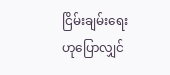ငြိမ်းချမ်းရေးဟုပြောလျှင်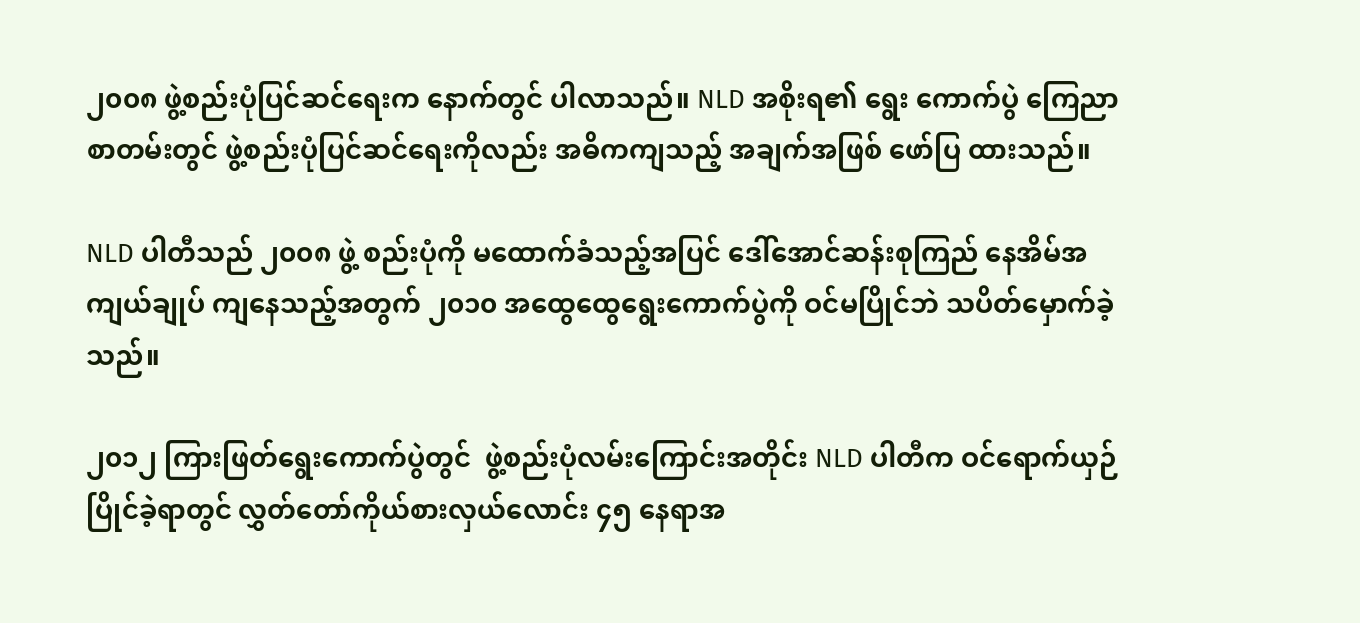၂၀၀၈ ဖွဲ့စည်းပုံပြင်ဆင်ရေးက နောက်တွင် ပါလာသည်။ NLD အစိုးရ၏ ရွေး ကောက်ပွဲ ကြေညာစာတမ်းတွင် ဖွဲ့စည်းပုံပြင်ဆင်ရေးကိုလည်း အဓိကကျသည့် အချက်အဖြစ် ဖော်ပြ ထားသည်။

NLD ပါတီသည် ၂၀၀၈ ဖွဲ့ စည်းပုံကို မထောက်ခံသည့်အပြင် ဒေါ်အောင်ဆန်းစုကြည် နေအိမ်အကျယ်ချုပ် ကျနေသည့်အတွက် ၂၀၁၀ အထွေထွေရွေးကောက်ပွဲကို ဝင်မပြိုင်ဘဲ သပိတ်မှောက်ခဲ့သည်။

၂၀၁၂ ကြားဖြတ်ရွေးကောက်ပွဲတွင်  ဖွဲ့စည်းပုံလမ်းကြောင်းအတိုင်း NLD ပါတီက ဝင်ရောက်ယှဉ်ပြိုင်ခဲ့ရာတွင် လွှတ်တော်ကိုယ်စားလှယ်လောင်း ၄၅ နေရာအ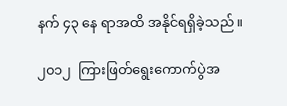နက် ၄၃ နေ ရာအထိ အနိုင်ရရှိခဲ့သည်။

၂၀၁၂  ကြားဖြတ်ရွေးကောက်ပွဲအ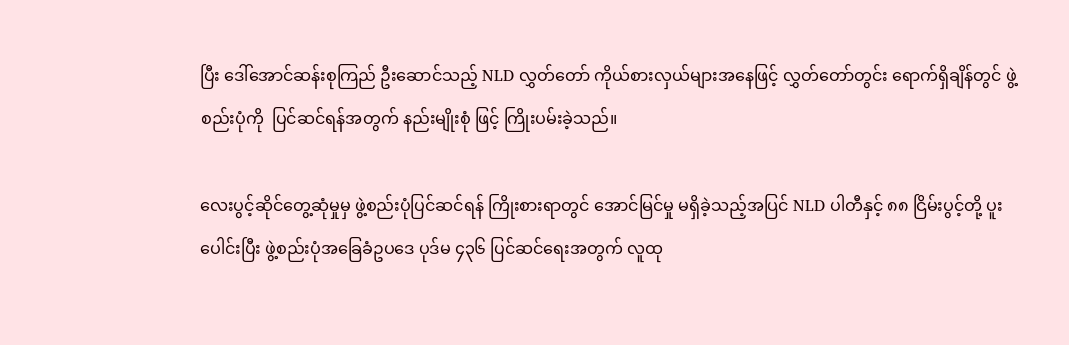ပြီး ဒေါ်အောင်ဆန်းစုကြည် ဦးဆောင်သည့် NLD လွှတ်တော် ကိုယ်စားလှယ်များအနေဖြင့် လွှတ်တော်တွင်း ရောက်ရှိချိန်တွင် ဖွဲ့စည်းပုံကို  ပြင်ဆင်ရန်အတွက် နည်းမျိုးစုံ ဖြင့် ကြိုးပမ်းခဲ့သည်။

လေးပွင့်ဆိုင်တွေ့ဆုံမှုမှ ဖွဲ့စည်းပုံပြင်ဆင်ရန် ကြိုးစားရာတွင် အောင်မြင်မှု မရှိခဲ့သည့်အပြင် NLD ပါတီနှင့် ၈၈ ငြိမ်းပွင့်တို့ ပူးပေါင်းပြီး ဖွဲ့စည်းပုံအခြေခံဥပဒေ ပုဒ်မ ၄၃၆ ပြင်ဆင်ရေးအတွက် လူထု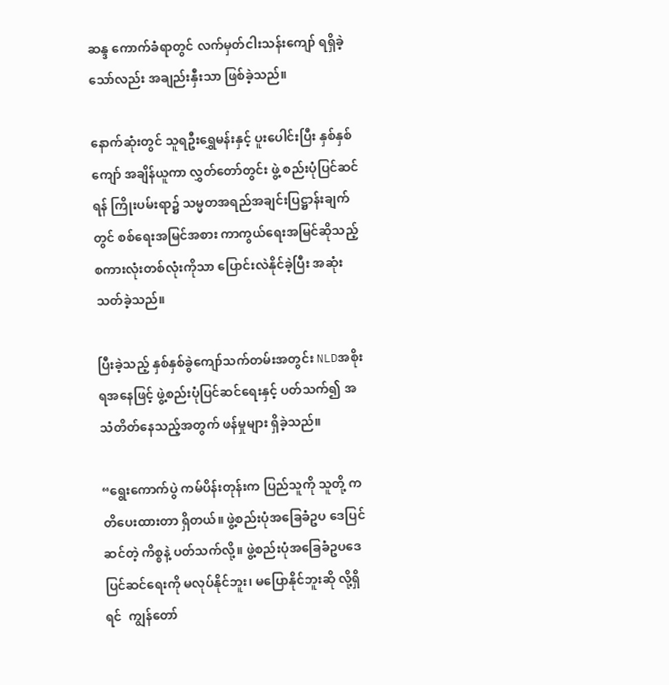ဆန္ဒ ကောက်ခံရာတွင် လက်မှတ်ငါးသန်းကျော် ရရှိခဲ့သော်လည်း အချည်းနှီးသာ ဖြစ်ခဲ့သည်။

နောက်ဆုံးတွင် သူရဦးရွှေမန်းနှင့် ပူးပေါင်းပြီး နှစ်နှစ်ကျော် အချိန်ယူကာ လွှတ်တော်တွင်း ဖွဲ့ စည်းပုံပြင်ဆင်ရန် ကြိုးပမ်းရာ၌ သမ္မတအရည်အချင်းပြဋ္ဌာန်းချက်တွင် စစ်ရေးအမြင်အစား ကာကွယ်ရေးအမြင်ဆိုသည့် စကားလုံးတစ်လုံးကိုသာ ပြောင်းလဲနိုင်ခဲ့ပြီး အဆုံးသတ်ခဲ့သည်။

ပြီးခဲ့သည့် နှစ်နှစ်ခွဲကျော်သက်တမ်းအတွင်း NLDအစိုးရအနေဖြင့် ဖွဲ့စည်းပုံပြင်ဆင်ရေးနှင့် ပတ်သက်၍ အသံတိတ်နေသည့်အတွက် ဖန်မှုများ ရှိခဲ့သည်။

“ရွေးကောက်ပွဲ ကမ်ပိန်းတုန်းက ပြည်သူကို သူတို့ ကတိပေးထားတာ ရှိတယ်။ ဖွဲ့စည်းပုံအခြေခံဥပ ဒေပြင်ဆင်တဲ့ ကိစ္စနဲ့ ပတ်သက်လို့။ ဖွဲ့စည်းပုံအခြေခံဥပဒေပြင်ဆင်ရေးကို မလုပ်နိုင်ဘူး၊ မပြောနိုင်ဘူးဆို လို့ရှိရင်  ကျွန်တော်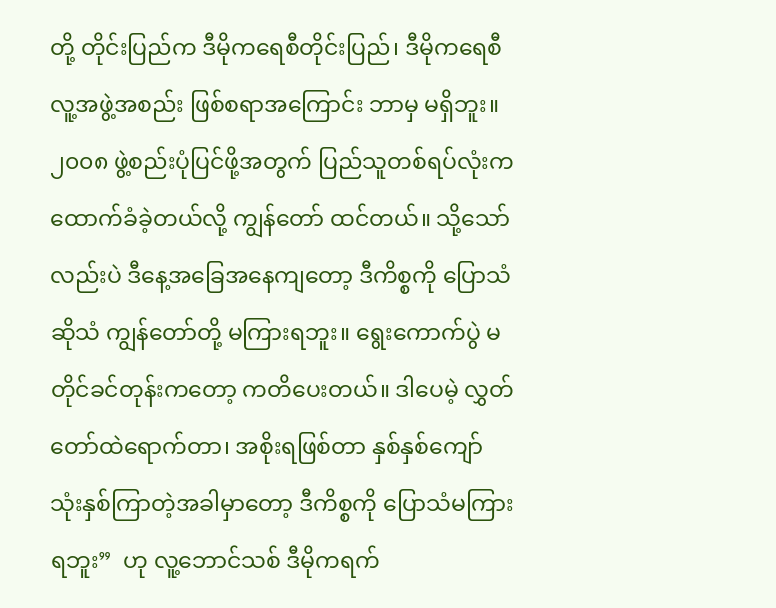တို့ တိုင်းပြည်က ဒီမိုကရေစီတိုင်းပြည်၊ ဒီမိုကရေစီလူ့အဖွဲ့အစည်း ဖြစ်စရာအကြောင်း ဘာမှ မရှိဘူး။ ၂၀၀၈ ဖွဲ့စည်းပုံပြင်ဖို့အတွက် ပြည်သူတစ်ရပ်လုံးက ထောက်ခံခဲ့တယ်လို့ ကျွန်တော် ထင်တယ်။ သို့သော်လည်းပဲ ဒီနေ့အခြေအနေကျတော့ ဒီကိစ္စကို ပြောသံဆိုသံ ကျွန်တော်တို့ မကြားရဘူး။ ရွေးကောက်ပွဲ မတိုင်ခင်တုန်းကတော့ ကတိပေးတယ်။ ဒါပေမဲ့ လွှတ်တော်ထဲရောက်တာ၊ အစိုးရဖြစ်တာ နှစ်နှစ်ကျော် သုံးနှစ်ကြာတဲ့အခါမှာတော့ ဒီကိစ္စကို ပြောသံမကြားရဘူး”  ဟု လူ့ဘောင်သစ် ဒီမိုကရက်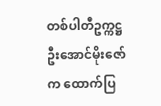တစ်ပါတီဥက္ကဋ္ဌ ဦးအောင်မိုးဇော်က ထောက်ပြ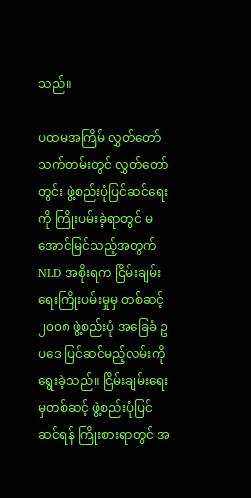သည်။

ပထမအကြိမ် လွှတ်တော်သက်တမ်းတွင် လွှတ်တော်တွင်း ဖွဲ့စည်းပုံပြင်ဆင်ရေးကို ကြိုးပမ်းခဲ့ရာတွင် မအောင်မြင်သည့်အတွက် NLD အစိုးရက ငြိမ်းချမ်းရေးကြိုးပမ်းမှုမှ တစ်ဆင့် ၂၀၀၈ ဖွဲ့စည်းပုံ အခြေခံ ဥပဒေ ပြင်ဆင်မည့်လမ်းကို ရွေးခဲ့သည်။ ငြိမ်းချမ်းရေးမှတစ်ဆင့် ဖွဲ့စည်းပုံပြင်ဆင်ရန် ကြိုးစားရာတွင် အ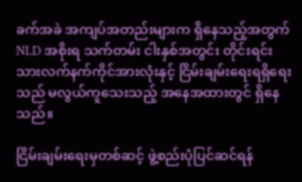ခက်အခဲ အကျပ်အတည်းများက ရှိနေသည့်အတွက် NLD အစိုးရ သက်တမ်း ငါးနှစ်အတွင်း တိုင်းရင်း သားလက်နက်ကိုင်အားလုံးနှင့် ငြိမ်းချမ်းရေးရရှိရေးသည် မလွယ်ကူသေးသည့် အနေအထားတွင် ရှိနေသည်။

ငြိမ်းချမ်းရေးမှတစ်ဆင့် ဖွဲ့စည်းပုံပြင်ဆင်ရန်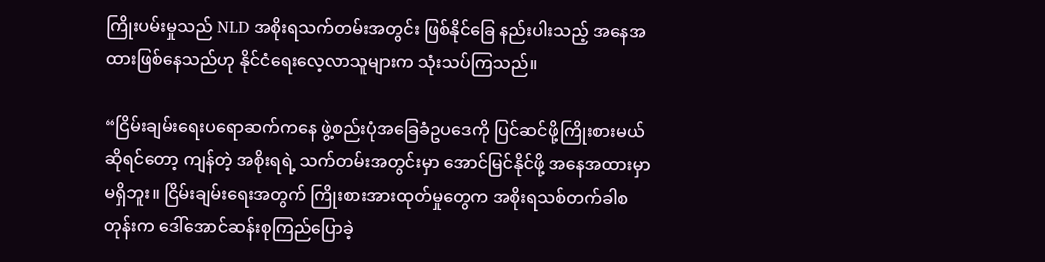ကြိုးပမ်းမှုသည် NLD အစိုးရသက်တမ်းအတွင်း ဖြစ်နိုင်ခြေ နည်းပါးသည့် အနေအထားဖြစ်နေသည်ဟု နိုင်ငံရေးလေ့လာသူများက သုံးသပ်ကြသည်။

“ငြိမ်းချမ်းရေးပရောဆက်ကနေ ဖွဲ့စည်းပုံအခြေခံဥပဒေကို ပြင်ဆင်ဖို့ကြိုးစားမယ်ဆိုရင်တော့ ကျန်တဲ့ အစိုးရရဲ့ သက်တမ်းအတွင်းမှာ အောင်မြင်နိုင်ဖို့ အနေအထားမှာ မရှိဘူး။ ငြိမ်းချမ်းရေးအတွက် ကြိုးစားအားထုတ်မှုတွေက အစိုးရသစ်တက်ခါစတုန်းက ဒေါ်အောင်ဆန်းစုကြည်ပြောခဲ့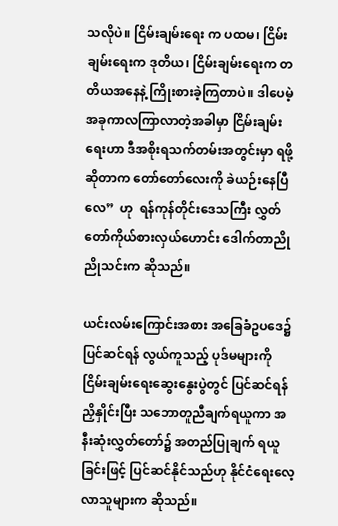သလိုပဲ။ ငြိမ်းချမ်းရေး က ပထမ၊ ငြိမ်းချမ်းရေးက ဒုတိယ၊ ငြိမ်းချမ်းရေးက တတိယအနေနဲ့ ကြိုးစားခဲ့ကြတာပဲ။ ဒါပေမဲ့ အခုကာလကြာလာတဲ့အခါမှာ ငြိမ်းချမ်းရေးဟာ ဒီအစိုးရသက်တမ်းအတွင်းမှာ ရဖို့ဆိုတာက တော်တော်လေးကို ခဲယဉ်းနေပြီလေ”  ဟု  ရန်ကုန်တိုင်းဒေသကြီး လွှတ်တော်ကိုယ်စားလှယ်ဟောင်း ဒေါက်တာညိုညိုသင်းက ဆိုသည်။

ယင်းလမ်းကြောင်းအစား အခြေခံဥပဒေ၌ ပြင်ဆင်ရန် လွယ်ကူသည့် ပုဒ်မများကို ငြိမ်းချမ်းရေးဆွေးနွေးပွဲတွင် ပြင်ဆင်ရန် ညှိနှိုင်းပြီး သဘောတူညီချက်ရယူကာ အနီးဆုံးလွှတ်တော်၌ အတည်ပြုချက် ရယူခြင်းဖြင့် ပြင်ဆင်နိုင်သည်ဟု နိုင်ငံရေးလေ့လာသူများက ဆိုသည်။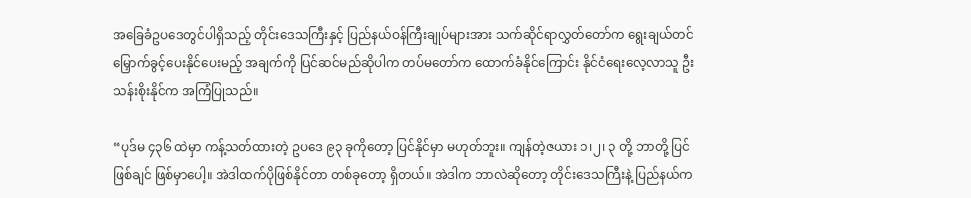အခြေခံဥပဒေတွင်ပါရှိသည့် တိုင်းဒေသကြီးနှင့် ပြည်နယ်ဝန်ကြီးချုပ်များအား သက်ဆိုင်ရာလွှတ်တော်က ရွေးချယ်တင်မြှောက်ခွင့်ပေးနိုင်ပေးမည့် အချက်ကို ပြင်ဆင်မည်ဆိုပါက တပ်မတော်က ထောက်ခံနိုင်ကြောင်း နိုင်ငံရေးလေ့လာသူ ဦးသန်းစိုးနိုင်က အကြံပြုသည်။

“ပုဒ်မ ၄၃၆ ထဲမှာ ကန့်သတ်ထားတဲ့ ဥပဒေ ၉၃ ခုကိုတော့ ပြင်နိုင်မှာ မဟုတ်ဘူး။ ကျန်တဲ့ဇယား ၁၊၂၊ ၃ တို့ ဘာတို့ ပြင်ဖြစ်ချင် ဖြစ်မှာပေါ့။ အဲဒါထက်ပိုဖြစ်နိုင်တာ တစ်ခုတော့ ရှိတယ်။ အဲဒါက ဘာလဲဆိုတော့ တိုင်းဒေသကြီးနဲ့ ပြည်နယ်က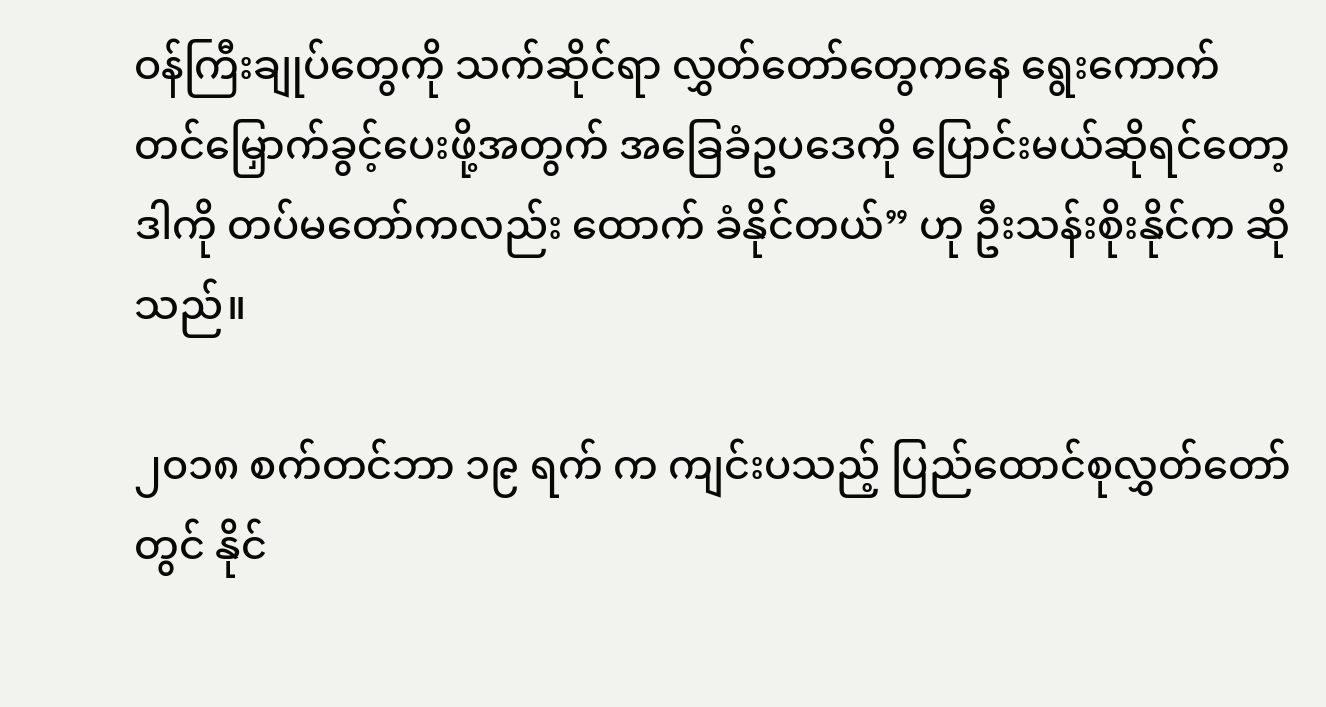ဝန်ကြီးချုပ်တွေကို သက်ဆိုင်ရာ လွှတ်တော်တွေကနေ ရွေးကောက် တင်မြှောက်ခွင့်ပေးဖို့အတွက် အခြေခံဥပဒေကို ပြောင်းမယ်ဆိုရင်တော့ ဒါကို တပ်မတော်ကလည်း ထောက် ခံနိုင်တယ်” ဟု ဦးသန်းစိုးနိုင်က ဆိုသည်။

၂၀၁၈ စက်တင်ဘာ ၁၉ ရက် က ကျင်းပသည့် ပြည်ထောင်စုလွှတ်တော်တွင် နိုင်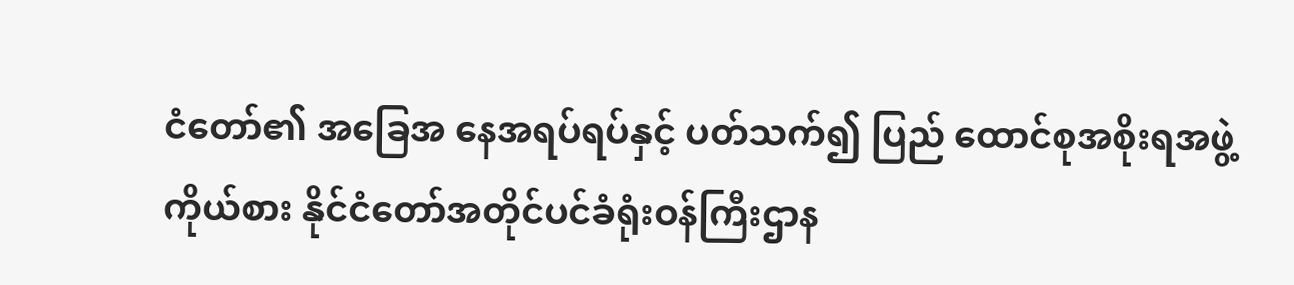ငံတော်၏ အခြေအ နေအရပ်ရပ်နှင့် ပတ်သက်၍ ပြည် ထောင်စုအစိုးရအဖွဲ့ကိုယ်စား နိုင်ငံတော်အတိုင်ပင်ခံရုံးဝန်ကြီးဌာန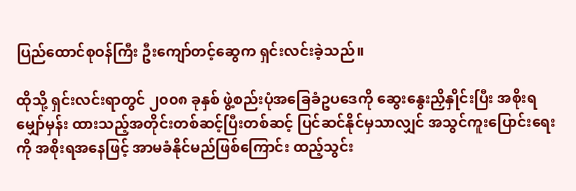ပြည်ထောင်စုဝန်ကြီး ဦးကျော်တင့်ဆွေက ရှင်းလင်းခဲ့သည်။

ထိုသို့ ရှင်းလင်းရာတွင် ၂၀၀၈ ခုနှစ် ဖွဲ့စည်းပုံအခြေခံဥပဒေကို ဆွေးနွေးညှိနှိုင်းပြီး အစိုးရမျှော်မှန်း ထားသည့်အတိုင်းတစ်ဆင့်ပြီးတစ်ဆင့် ပြင်ဆင်နိုင်မှသာလျှင် အသွင်ကူးပြောင်းရေးကို အစိုးရအနေဖြင့် အာမခံနိုင်မည်ဖြစ်ကြောင်း ထည့်သွင်း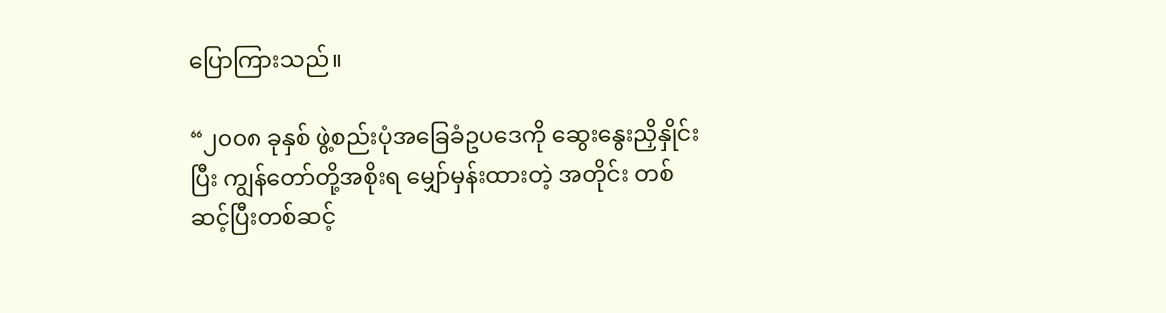ပြောကြားသည်။

“၂၀၀၈ ခုနှစ် ဖွဲ့စည်းပုံအခြေခံဥပဒေကို ဆွေးနွေးညှိနှိုင်းပြီး ကျွန်တော်တို့အစိုးရ မျှော်မှန်းထားတဲ့ အတိုင်း တစ်ဆင့်ပြီးတစ်ဆင့်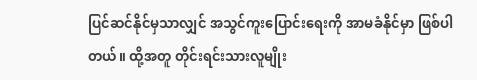ပြင်ဆင်နိုင်မှသာလျှင် အသွင်ကူးပြောင်းရေးကို အာမခံနိုင်မှာ ဖြစ်ပါတယ်။ ထို့အတူ တိုင်းရင်းသားလူမျိုး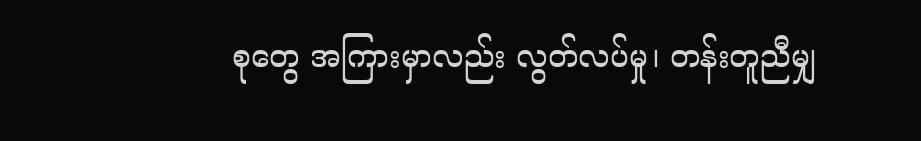စုတွေ အကြားမှာလည်း လွတ်လပ်မှု၊ တန်းတူညီမျှ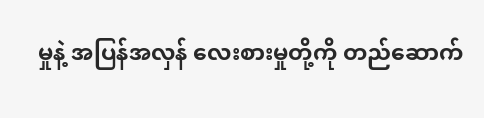မှုနဲ့ အပြန်အလှန် လေးစားမှုတို့ကို တည်ဆောက်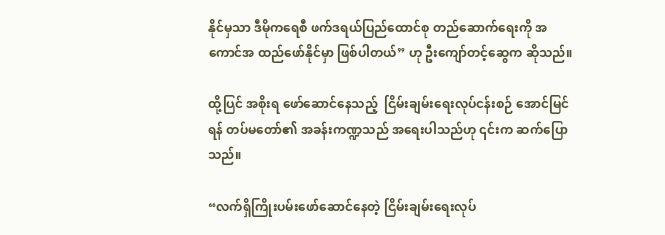နိုင်မှသာ ဒီမိုကရေစီ ဖက်ဒရယ်ပြည်ထောင်စု တည်ဆောက်ရေးကို အကောင်အ ထည်ဖော်နိုင်မှာ ဖြစ်ပါတယ်” ဟု ဦးကျော်တင့်ဆွေက ဆိုသည်။

ထို့ပြင် အစိုးရ ဖော်ဆောင်နေသည့်  ငြိမ်းချမ်းရေးလုပ်ငန်းစဉ် အောင်မြင်ရန် တပ်မတော်၏ အခန်းကဏ္ဍသည် အရေးပါသည်ဟု ၎င်းက ဆက်ပြောသည်။

“လက်ရှိကြိုးပမ်းဖော်ဆောင်နေတဲ့ ငြိမ်းချမ်းရေးလုပ်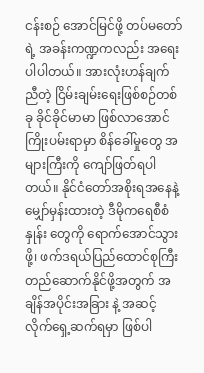ငန်းစဉ် အောင်မြင်ဖို့ တပ်မတော်ရဲ့ အခန်းကဏ္ဍကလည်း အရေးပါပါတယ်။ အားလုံးဟန်ချက်ညီတဲ့ ငြိမ်းချမ်းရေးဖြစ်စဉ်တစ်ခု ခိုင်ခိုင်မာမာ ဖြစ်လာအောင် ကြိုးပမ်းရာမှာ စိန်ခေါ်မှုတွေ အများကြီးကို ကျော်ဖြတ်ရပါတယ်။ နိုင်ငံတော်အစိုးရအနေနဲ့ မျှော်မှန်းထားတဲ့ ဒီမိုကရေစီစံနှုန်း တွေကို ရောက်အောင်သွားဖို့၊ ဖက်ဒရယ်ပြည်ထောင်စုကြီးတည်ဆောက်နိုင်ဖို့အတွက် အချိန်အပိုင်းအခြား နဲ့ အဆင့်လိုက်ရှေ့ဆက်ရမှာ ဖြစ်ပါ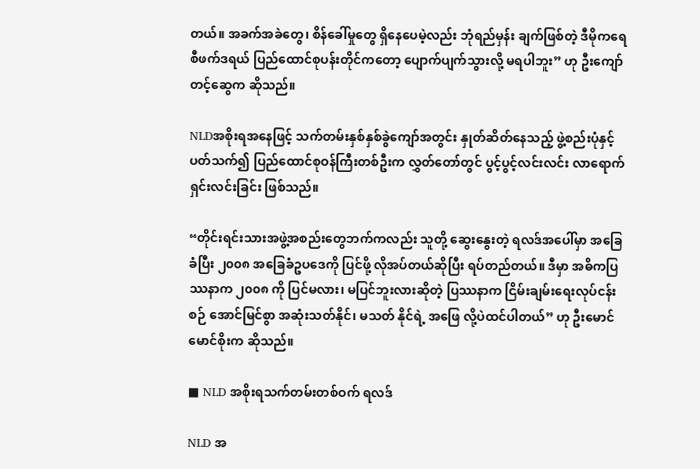တယ်။ အခက်အခဲတွေ၊ စိန်ခေါ်မှုတွေ ရှိနေပေမဲ့လည်း ဘုံရည်မှန်း ချက်ဖြစ်တဲ့ ဒီမိုကရေစီဖက်ဒရယ် ပြည်ထောင်စုပန်းတိုင်ကတော့ ပျောက်ပျက်သွားလို့ မရပါဘူး” ဟု ဦးကျော်တင့်ဆွေက ဆိုသည်။

NLDအစိုးရအနေဖြင့် သက်တမ်းနှစ်နှစ်ခွဲကျော်အတွင်း နှုတ်ဆိတ်နေသည့် ဖွဲ့စည်းပုံနှင့် ပတ်သက်၍ ပြည်ထောင်စုဝန်ကြီးတစ်ဦးက လွှတ်တော်တွင် ပွင့်ပွင့်လင်းလင်း လာရောက်ရှင်းလင်းခြင်း ဖြစ်သည်။

“တိုင်းရင်းသားအဖွဲ့အစည်းတွေဘက်ကလည်း သူတို့ ဆွေးနွေးတဲ့ ရလဒ်အပေါ်မှာ အခြေခံပြီး ၂၀၀၈ အခြေခံဥပဒေကို ပြင်ဖို့ လိုအပ်တယ်ဆိုပြီး ရပ်တည်တယ်။ ဒီမှာ အဓိကပြဿနာက ၂၀၀၈ ကို ပြင်မလား၊ မပြင်ဘူးလားဆိုတဲ့ ပြဿနာက ငြိမ်းချမ်းရေးလုပ်ငန်းစဉ် အောင်မြင်စွာ အဆုံးသတ်နိုင်၊ မသတ် နိုင်ရဲ့ အဖြေ လို့ပဲထင်ပါတယ်” ဟု ဦးမောင်မောင်စိုးက ဆိုသည်။

■ NLD အစိုးရသက်တမ်းတစ်ဝက် ရလဒ်

NLD အ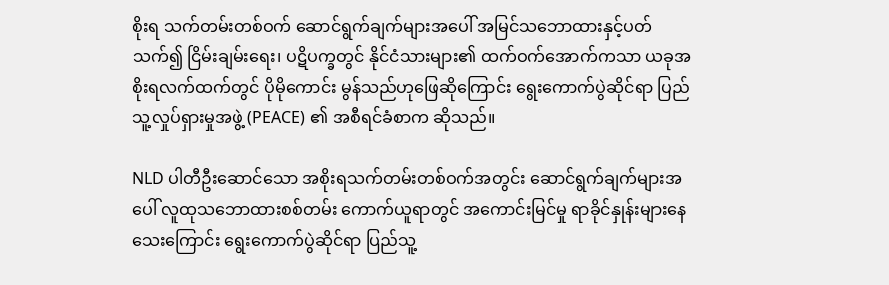စိုးရ သက်တမ်းတစ်ဝက် ဆောင်ရွက်ချက်များအပေါ် အမြင်သဘောထားနှင့်ပတ်သက်၍ ငြိမ်းချမ်းရေး၊ ပဋိပက္ခတွင် နိုင်ငံသားများ၏ ထက်ဝက်အောက်ကသာ ယခုအစိုးရလက်ထက်တွင် ပိုမိုကောင်း မွန်သည်ဟုဖြေဆိုကြောင်း ရွေးကောက်ပွဲဆိုင်ရာ ပြည်သူ့လှုပ်ရှားမှုအဖွဲ့ (PEACE) ၏ အစီရင်ခံစာက ဆိုသည်။

NLD ပါတီဦးဆောင်သော အစိုးရသက်တမ်းတစ်ဝက်အတွင်း ဆောင်ရွက်ချက်များအပေါ် လူထုသဘောထားစစ်တမ်း ကောက်ယူရာတွင် အကောင်းမြင်မှု ရာခိုင်နှုန်းများနေသေးကြောင်း ရွေးကောက်ပွဲဆိုင်ရာ ပြည်သူ့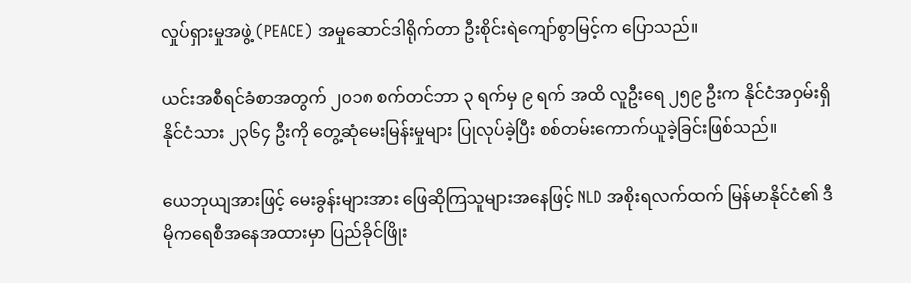လှုပ်ရှားမှုအဖွဲ့ (PEACE) အမှုဆောင်ဒါရိုက်တာ ဦးစိုင်းရဲကျော်စွာမြင့်က ပြောသည်။

ယင်းအစီရင်ခံစာအတွက် ၂၀၁၈ စက်တင်ဘာ ၃ ရက်မှ ၉ ရက် အထိ လူဦးရေ ၂၅၉ ဦးက နိုင်ငံအဝှမ်းရှိ နိုင်ငံသား ၂၃၆၄ ဦးကို တွေ့ဆုံမေးမြန်းမှုများ ပြုလုပ်ခဲ့ပြီး စစ်တမ်းကောက်ယူခဲ့ခြင်းဖြစ်သည်။

ယေဘုယျအားဖြင့် မေးခွန်းများအား ဖြေဆိုကြသူများအနေဖြင့် NLD အစိုးရလက်ထက် မြန်မာနိုင်ငံ၏ ဒီမိုကရေစီအနေအထားမှာ ပြည်ခိုင်ဖြိုး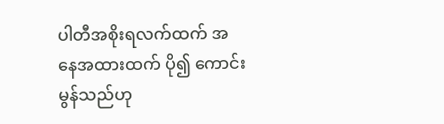ပါတီအစိုးရလက်ထက် အနေအထားထက် ပို၍ ကောင်းမွန်သည်ဟု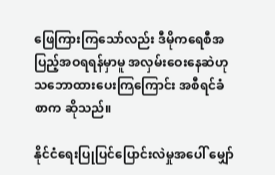ဖြေကြားကြသော်လည်း ဒီမိုကရေစီအပြည့်အဝရရန်မှာမူ အလှမ်းဝေးနေဆဲဟု သဘောထားပေးကြကြောင်း အစီရင်ခံစာက ဆိုသည်။

နိုင်ငံရေးပြုပြင်ပြောင်းလဲမှုအပေါ် မျှော်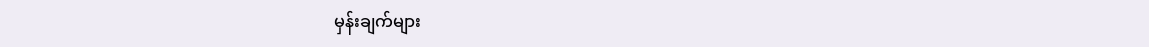မှန်းချက်များ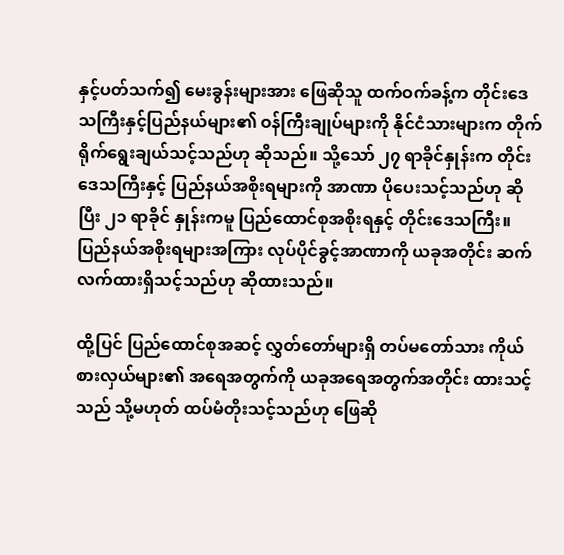နှင့်ပတ်သက်၍ မေးခွန်းများအား ဖြေဆိုသူ ထက်ဝက်ခန့်က တိုင်းဒေသကြီးနှင့်ပြည်နယ်များ၏ ဝန်ကြီးချုပ်များကို နိုင်ငံသားများက တိုက်ရိုက်ရွေးချယ်သင့်သည်ဟု ဆိုသည်။ သို့သော် ၂၇ ရာခိုင်နှုန်းက တိုင်းဒေသကြီးနှင့် ပြည်နယ်အစိုးရများကို အာဏာ ပိုပေးသင့်သည်ဟု ဆိုပြီး ၂၁ ရာခိုင် နှုန်းကမူ ပြည်ထောင်စုအစိုးရနှင့် တိုင်းဒေသကြီး။ပြည်နယ်အစိုးရများအကြား လုပ်ပိုင်ခွင့်အာဏာကို ယခုအတိုင်း ဆက်လက်ထားရှိသင့်သည်ဟု ဆိုထားသည်။

ထို့ပြင် ပြည်ထောင်စုအဆင့် လွှတ်တော်များရှိ တပ်မတော်သား ကိုယ်စားလှယ်များ၏ အရေအတွက်ကို ယခုအရေအတွက်အတိုင်း ထားသင့်သည် သို့မဟုတ် ထပ်မံတိုးသင့်သည်ဟု ဖြေဆို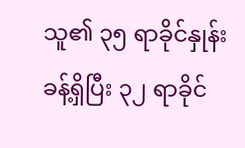သူ၏ ၃၅ ရာခိုင်နှုန်း ခန့်ရှိပြီး ၃၂ ရာခိုင်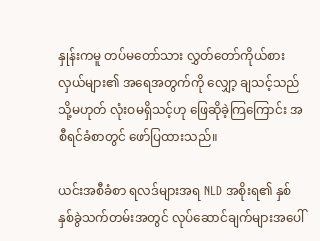နှုန်းကမူ တပ်မတော်သား လွှတ်တော်ကိုယ်စားလှယ်များ၏ အရေအတွက်ကို လျှော့ ချသင့်သည် သို့မဟုတ် လုံးဝမရှိသင့်ဟု ဖြေဆိုခဲ့ကြကြောင်း အစီရင်ခံစာတွင် ဖော်ပြထားသည်။

ယင်းအစီခံစာ ရလဒ်များအရ NLD အစိုးရ၏ နှစ်နှစ်ခွဲသက်တမ်းအတွင် လုပ်ဆောင်ချက်များအပေါ်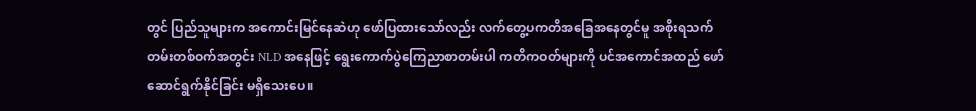တွင် ပြည်သူများက အကောင်းမြင်နေဆဲဟု ဖော်ပြထားသော်လည်း လက်တွေ့ပကတိအခြေအနေတွင်မူ အစိုးရသက်တမ်းတစ်ဝက်အတွင်း NLD အနေဖြင့် ရွေးကောက်ပွဲကြေညာစာတမ်းပါ ကတိကဝတ်များကို ပင်အကောင်အထည် ဖော်ဆောင်ရွက်နိုင်ခြင်း မရှိသေးပေ။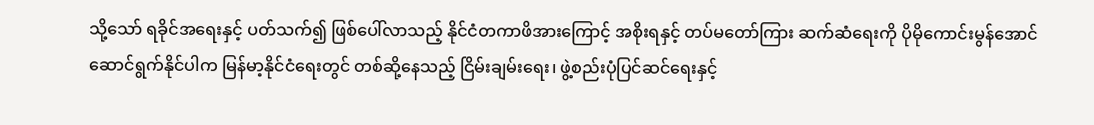သို့သော် ရခိုင်အရေးနှင့် ပတ်သက်၍ ဖြစ်ပေါ်လာသည့် နိုင်ငံတကာဖိအားကြောင့် အစိုးရနှင့် တပ်မတော်ကြား ဆက်ဆံရေးကို ပိုမိုကောင်းမွန်အောင် ဆောင်ရွက်နိုင်ပါက မြန်မာ့နိုင်ငံရေးတွင် တစ်ဆို့နေသည့် ငြိမ်းချမ်းရေး၊ ဖွဲ့စည်းပုံပြင်ဆင်ရေးနှင့်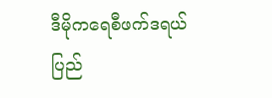ဒီမိုကရေစီဖက်ဒရယ် ပြည်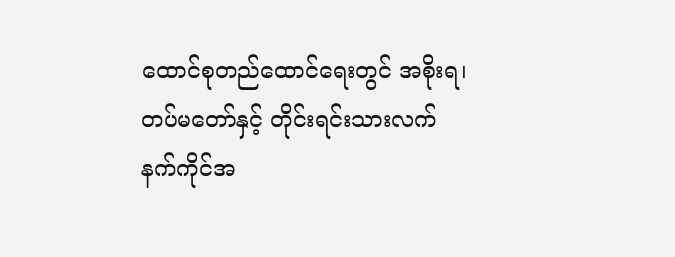ထောင်စုတည်ထောင်ရေးတွင် အစိုးရ၊ တပ်မတော်နှင့် တိုင်းရင်းသားလက်နက်ကိုင်အ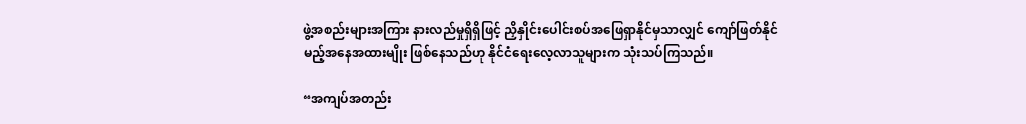ဖွဲ့အစည်းများအကြား နားလည်မှုရှိရှိဖြင့် ညှိနှိုင်းပေါင်းစပ်အဖြေရှာနိုင်မှသာလျှင် ကျော်ဖြတ်နိုင်မည့်အနေအထားမျိုး ဖြစ်နေသည်ဟု နိုင်ငံရေးလေ့လာသူများက သုံးသပ်ကြသည်။

“အကျပ်အတည်း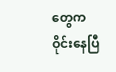တွေက ဝိုင်းနေပြီ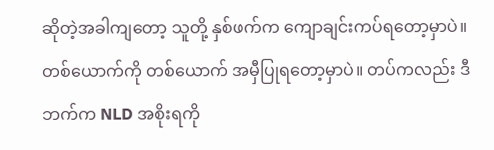ဆိုတဲ့အခါကျတော့ သူတို့ နှစ်ဖက်က ကျောချင်းကပ်ရတော့မှာပဲ။ တစ်ယောက်ကို တစ်ယောက် အမှီပြုရတော့မှာပဲ။ တပ်ကလည်း ဒီဘက်က NLD အစိုးရကို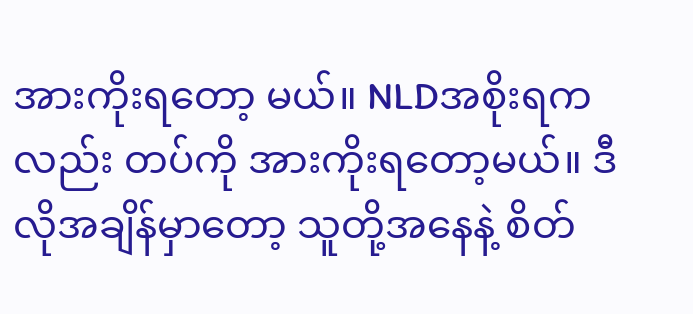အားကိုးရတော့ မယ်။ NLDအစိုးရကလည်း တပ်ကို အားကိုးရတော့မယ်။ ဒီလိုအချိန်မှာတော့ သူတို့အနေနဲ့ စိတ်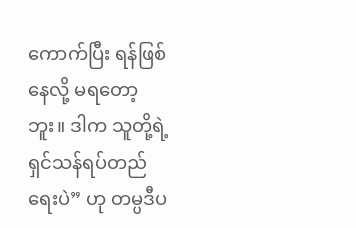ကောက်ပြီး ရန်ဖြစ်နေလို့ မရတော့ဘူး။ ဒါက သူတို့ရဲ့ ရှင်သန်ရပ်တည်ရေးပဲ” ဟု တမ္ပဒီပ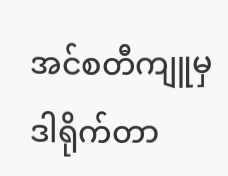အင်စတီကျူမှ ဒါရိုက်တာ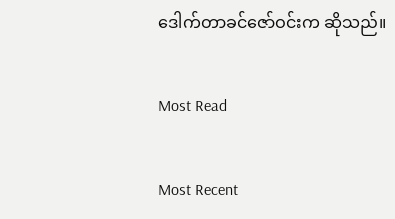ဒေါက်တာခင်ဇော်ဝင်းက ဆိုသည်။

Most Read

Most Recent